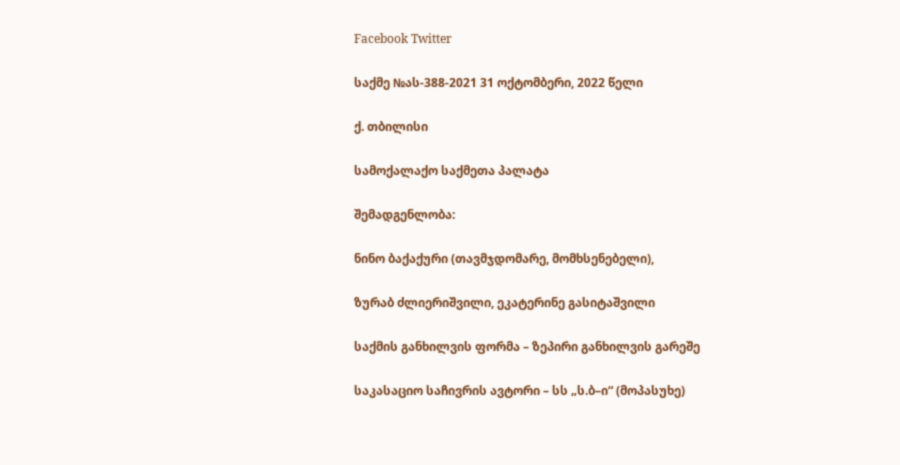Facebook Twitter

საქმე №ას-388-2021 31 ოქტომბერი, 2022 წელი

ქ. თბილისი

სამოქალაქო საქმეთა პალატა

შემადგენლობა:

ნინო ბაქაქური (თავმჯდომარე, მომხსენებელი),

ზურაბ ძლიერიშვილი, ეკატერინე გასიტაშვილი

საქმის განხილვის ფორმა – ზეპირი განხილვის გარეშე

საკასაციო საჩივრის ავტორი – სს „ს.ბ–ი“ (მოპასუხე)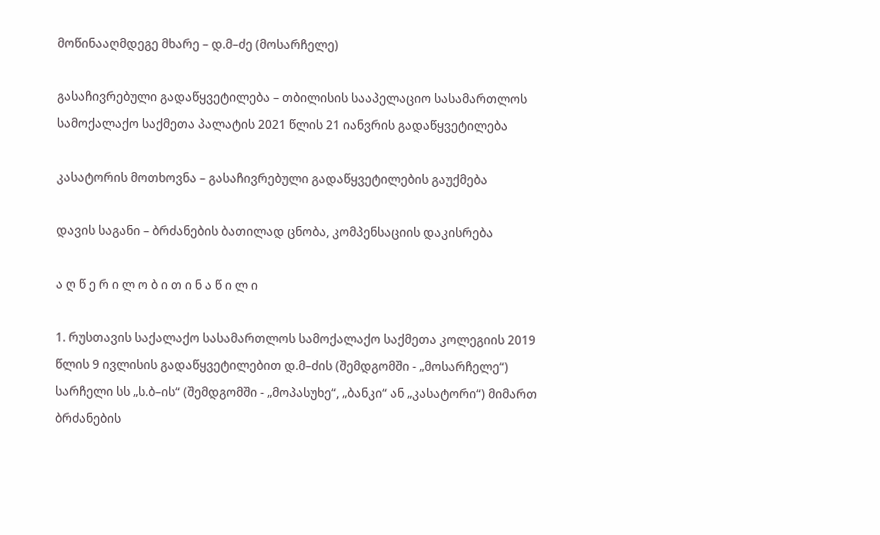მოწინააღმდეგე მხარე – დ.მ–ძე (მოსარჩელე)

გასაჩივრებული გადაწყვეტილება – თბილისის სააპელაციო სასამართლოს სამოქალაქო საქმეთა პალატის 2021 წლის 21 იანვრის გადაწყვეტილება

კასატორის მოთხოვნა – გასაჩივრებული გადაწყვეტილების გაუქმება

დავის საგანი – ბრძანების ბათილად ცნობა, კომპენსაციის დაკისრება

ა ღ წ ე რ ი ლ ო ბ ი თ ი ნ ა წ ი ლ ი

1. რუსთავის საქალაქო სასამართლოს სამოქალაქო საქმეთა კოლეგიის 2019 წლის 9 ივლისის გადაწყვეტილებით დ.მ–ძის (შემდგომში - „მოსარჩელე“) სარჩელი სს „ს.ბ–ის“ (შემდგომში - „მოპასუხე“, „ბანკი“ ან „კასატორი“) მიმართ ბრძანების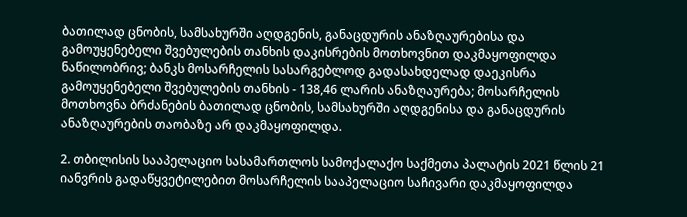ბათილად ცნობის, სამსახურში აღდგენის, განაცდურის ანაზღაურებისა და გამოუყენებელი შვებულების თანხის დაკისრების მოთხოვნით დაკმაყოფილდა ნაწილობრივ; ბანკს მოსარჩელის სასარგებლოდ გადასახდელად დაეკისრა გამოუყენებელი შვებულების თანხის - 138,46 ლარის ანაზღაურება; მოსარჩელის მოთხოვნა ბრძანების ბათილად ცნობის, სამსახურში აღდგენისა და განაცდურის ანაზღაურების თაობაზე არ დაკმაყოფილდა.

2. თბილისის სააპელაციო სასამართლოს სამოქალაქო საქმეთა პალატის 2021 წლის 21 იანვრის გადაწყვეტილებით მოსარჩელის სააპელაციო საჩივარი დაკმაყოფილდა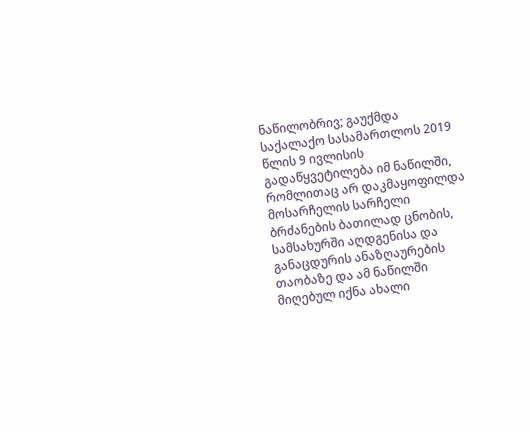ნაწილობრივ; გაუქმდა საქალაქო სასამართლოს 2019 წლის 9 ივლისის გადაწყვეტილება იმ ნაწილში, რომლითაც არ დაკმაყოფილდა მოსარჩელის სარჩელი ბრძანების ბათილად ცნობის, სამსახურში აღდგენისა და განაცდურის ანაზღაურების თაობაზე და ამ ნაწილში მიღებულ იქნა ახალი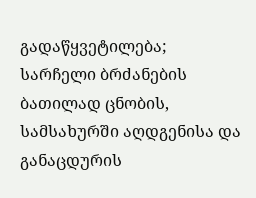გადაწყვეტილება; სარჩელი ბრძანების ბათილად ცნობის, სამსახურში აღდგენისა და განაცდურის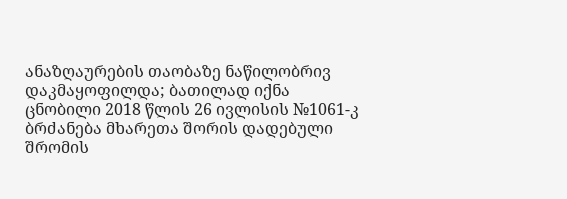ანაზღაურების თაობაზე ნაწილობრივ დაკმაყოფილდა; ბათილად იქნა ცნობილი 2018 წლის 26 ივლისის №1061-კ ბრძანება მხარეთა შორის დადებული შრომის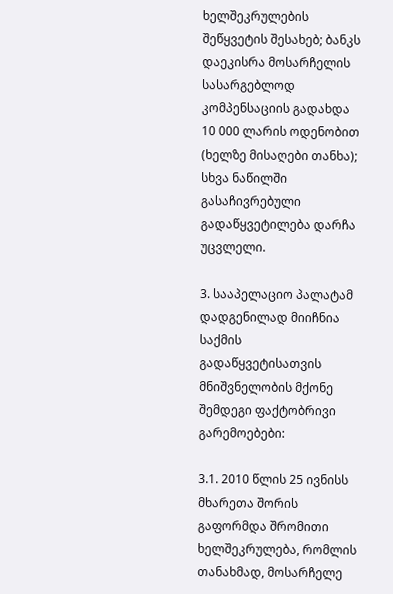ხელშეკრულების შეწყვეტის შესახებ; ბანკს დაეკისრა მოსარჩელის სასარგებლოდ კომპენსაციის გადახდა 10 000 ლარის ოდენობით (ხელზე მისაღები თანხა); სხვა ნაწილში გასაჩივრებული გადაწყვეტილება დარჩა უცვლელი.

3. სააპელაციო პალატამ დადგენილად მიიჩნია საქმის გადაწყვეტისათვის მნიშვნელობის მქონე შემდეგი ფაქტობრივი გარემოებები:

3.1. 2010 წლის 25 ივნისს მხარეთა შორის გაფორმდა შრომითი ხელშეკრულება, რომლის თანახმად, მოსარჩელე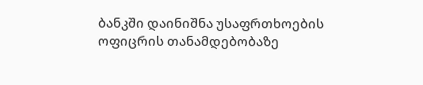ბანკში დაინიშნა უსაფრთხოების ოფიცრის თანამდებობაზე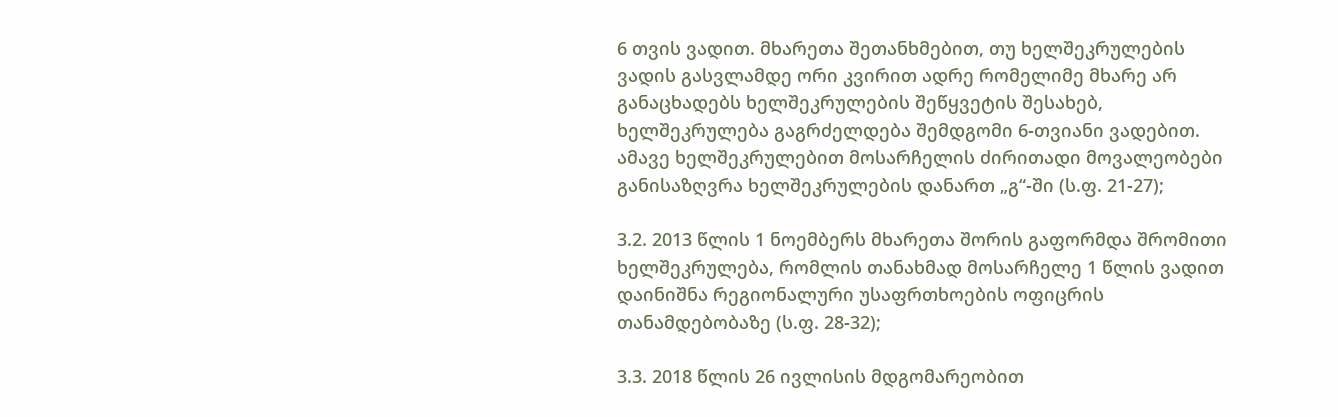6 თვის ვადით. მხარეთა შეთანხმებით, თუ ხელშეკრულების ვადის გასვლამდე ორი კვირით ადრე რომელიმე მხარე არ განაცხადებს ხელშეკრულების შეწყვეტის შესახებ, ხელშეკრულება გაგრძელდება შემდგომი 6-თვიანი ვადებით. ამავე ხელშეკრულებით მოსარჩელის ძირითადი მოვალეობები განისაზღვრა ხელშეკრულების დანართ „გ“-ში (ს.ფ. 21-27);

3.2. 2013 წლის 1 ნოემბერს მხარეთა შორის გაფორმდა შრომითი ხელშეკრულება, რომლის თანახმად მოსარჩელე 1 წლის ვადით დაინიშნა რეგიონალური უსაფრთხოების ოფიცრის თანამდებობაზე (ს.ფ. 28-32);

3.3. 2018 წლის 26 ივლისის მდგომარეობით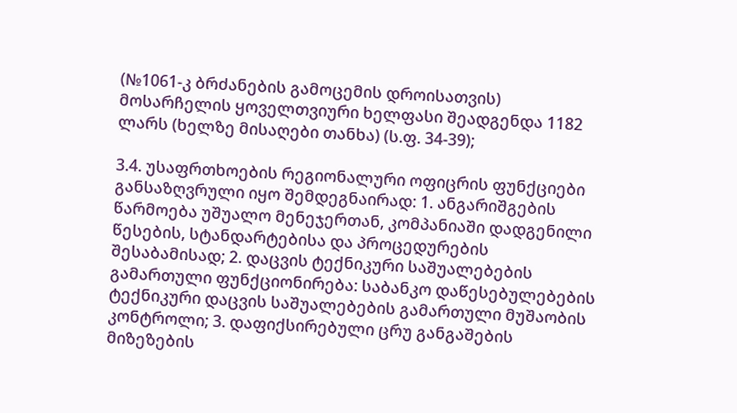(№1061-კ ბრძანების გამოცემის დროისათვის) მოსარჩელის ყოველთვიური ხელფასი შეადგენდა 1182 ლარს (ხელზე მისაღები თანხა) (ს.ფ. 34-39);

3.4. უსაფრთხოების რეგიონალური ოფიცრის ფუნქციები განსაზღვრული იყო შემდეგნაირად: 1. ანგარიშგების წარმოება უშუალო მენეჯერთან, კომპანიაში დადგენილი წესების, სტანდარტებისა და პროცედურების შესაბამისად; 2. დაცვის ტექნიკური საშუალებების გამართული ფუნქციონირება: საბანკო დაწესებულებების ტექნიკური დაცვის საშუალებების გამართული მუშაობის კონტროლი; 3. დაფიქსირებული ცრუ განგაშების მიზეზების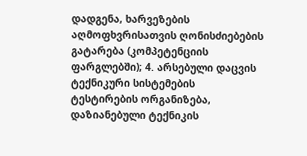დადგენა, ხარვეზების აღმოფხვრისათვის ღონისძიებების გატარება (კომპეტენციის ფარგლებში); 4. არსებული დაცვის ტექნიკური სისტემების ტესტირების ორგანიზება, დაზიანებული ტექნიკის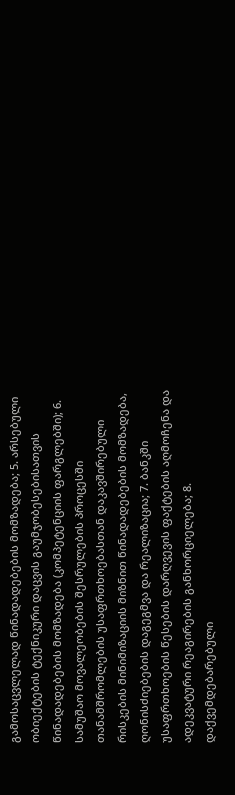გამოსაცვლელად წინადადებების მომზადება; 5. არსებული ობიექტების ტექნიკური დაცვის გაუმჯობესებისათვის წინადადებების მომზადება (კომპეტენციის ფარგლებში); 6. სამუშაო მოვალეობების შესრულების პროცესში თანამშრომლების უსაფრთხოებასთან დაკავშირებული რისკების მინიმიზაციის მიზნით წინადადებების მომზადება, ღონისძიებების დაგეგმვა და რეალიზაცია; 7. ბანკში უსაფრთხოების წესების დარღვევის ფაქტების აღმოჩენა და ადეკვატური რეაგირების განხორციელება; 8. დაქვემდებარებული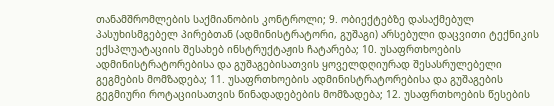თანამშრომლების საქმიანობის კონტროლი; 9. ობიექტებზე დასაქმებულ პასუხისმგებელ პირებთან (ადმინისტრატორი, გუშაგი) არსებული დაცვითი ტექნიკის ექსპლუატაციის შესახებ ინსტრუქტაჟის ჩატარება; 10. უსაფრთხოების ადმინისტრატორებისა და გუშაგებისათვის ყოველდღიურად შესასრულებელი გეგმების მომზადება; 11. უსაფრთხოების ადმინისტრატორებისა და გუშაგების გეგმიური როტაციისათვის წინადადებების მომზადება; 12. უსაფრთხოების წესების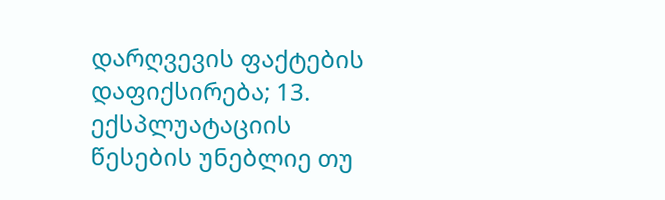დარღვევის ფაქტების დაფიქსირება; 13. ექსპლუატაციის წესების უნებლიე თუ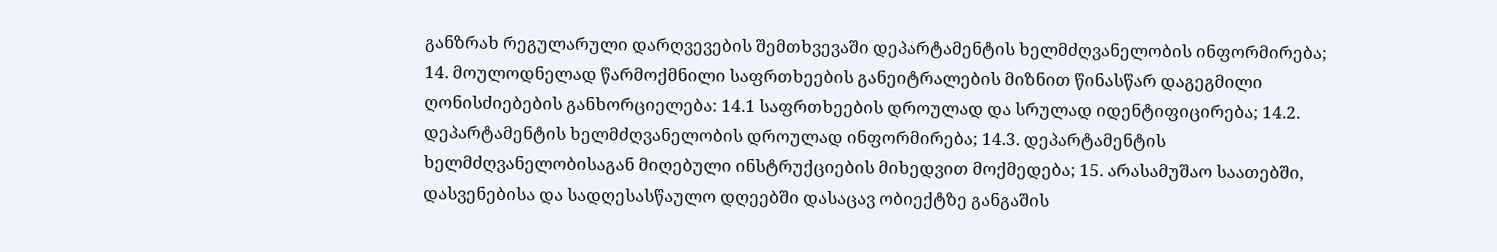განზრახ რეგულარული დარღვევების შემთხვევაში დეპარტამენტის ხელმძღვანელობის ინფორმირება; 14. მოულოდნელად წარმოქმნილი საფრთხეების განეიტრალების მიზნით წინასწარ დაგეგმილი ღონისძიებების განხორციელება: 14.1 საფრთხეების დროულად და სრულად იდენტიფიცირება; 14.2. დეპარტამენტის ხელმძღვანელობის დროულად ინფორმირება; 14.3. დეპარტამენტის ხელმძღვანელობისაგან მიღებული ინსტრუქციების მიხედვით მოქმედება; 15. არასამუშაო საათებში, დასვენებისა და სადღესასწაულო დღეებში დასაცავ ობიექტზე განგაშის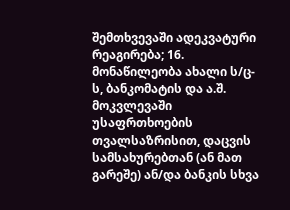შემთხვევაში ადეკვატური რეაგირება; 16. მონაწილეობა ახალი ს/ც-ს, ბანკომატის და ა.შ. მოკვლევაში უსაფრთხოების თვალსაზრისით, დაცვის სამსახურებთან (ან მათ გარეშე) ან/და ბანკის სხვა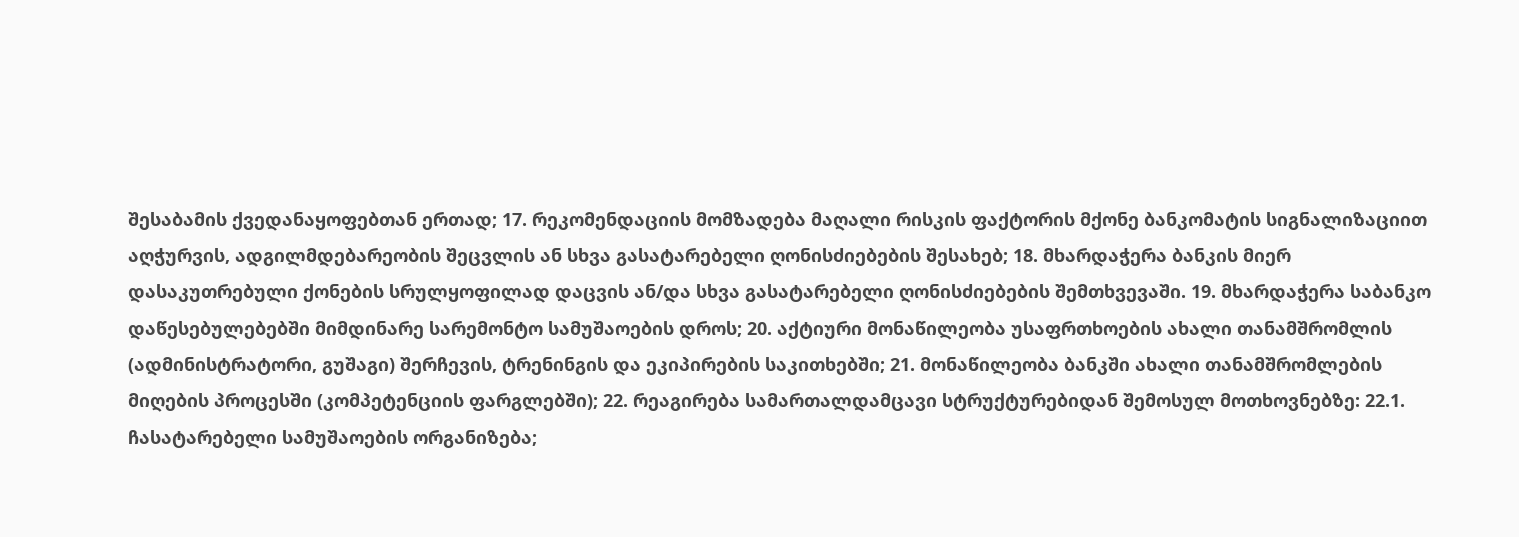შესაბამის ქვედანაყოფებთან ერთად; 17. რეკომენდაციის მომზადება მაღალი რისკის ფაქტორის მქონე ბანკომატის სიგნალიზაციით აღჭურვის, ადგილმდებარეობის შეცვლის ან სხვა გასატარებელი ღონისძიებების შესახებ; 18. მხარდაჭერა ბანკის მიერ დასაკუთრებული ქონების სრულყოფილად დაცვის ან/და სხვა გასატარებელი ღონისძიებების შემთხვევაში. 19. მხარდაჭერა საბანკო დაწესებულებებში მიმდინარე სარემონტო სამუშაოების დროს; 20. აქტიური მონაწილეობა უსაფრთხოების ახალი თანამშრომლის (ადმინისტრატორი, გუშაგი) შერჩევის, ტრენინგის და ეკიპირების საკითხებში; 21. მონაწილეობა ბანკში ახალი თანამშრომლების მიღების პროცესში (კომპეტენციის ფარგლებში); 22. რეაგირება სამართალდამცავი სტრუქტურებიდან შემოსულ მოთხოვნებზე: 22.1. ჩასატარებელი სამუშაოების ორგანიზება;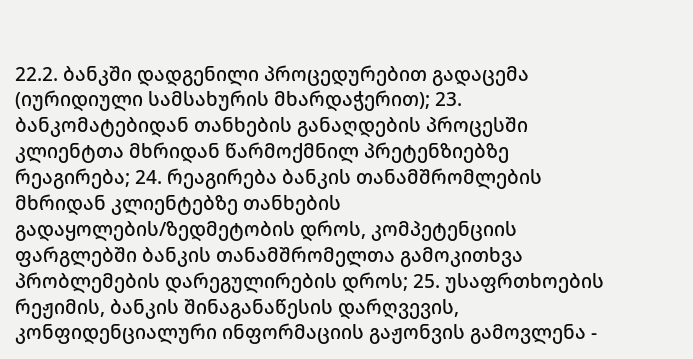22.2. ბანკში დადგენილი პროცედურებით გადაცემა (იურიდიული სამსახურის მხარდაჭერით); 23. ბანკომატებიდან თანხების განაღდების პროცესში კლიენტთა მხრიდან წარმოქმნილ პრეტენზიებზე რეაგირება; 24. რეაგირება ბანკის თანამშრომლების მხრიდან კლიენტებზე თანხების გადაყოლების/ზედმეტობის დროს, კომპეტენციის ფარგლებში ბანკის თანამშრომელთა გამოკითხვა პრობლემების დარეგულირების დროს; 25. უსაფრთხოების რეჟიმის, ბანკის შინაგანაწესის დარღვევის, კონფიდენციალური ინფორმაციის გაჟონვის გამოვლენა -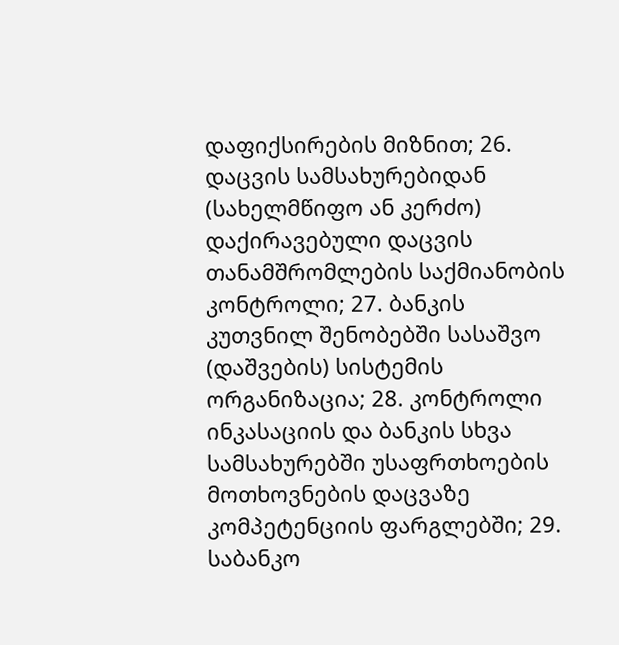დაფიქსირების მიზნით; 26. დაცვის სამსახურებიდან (სახელმწიფო ან კერძო) დაქირავებული დაცვის თანამშრომლების საქმიანობის კონტროლი; 27. ბანკის კუთვნილ შენობებში სასაშვო (დაშვების) სისტემის ორგანიზაცია; 28. კონტროლი ინკასაციის და ბანკის სხვა სამსახურებში უსაფრთხოების მოთხოვნების დაცვაზე კომპეტენციის ფარგლებში; 29. საბანკო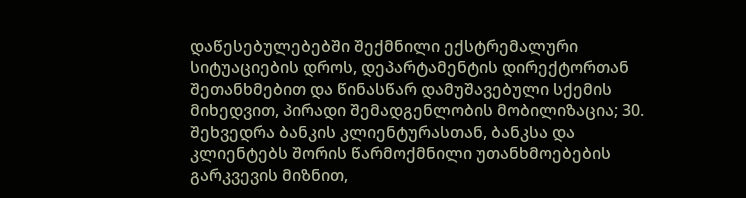დაწესებულებებში შექმნილი ექსტრემალური სიტუაციების დროს, დეპარტამენტის დირექტორთან შეთანხმებით და წინასწარ დამუშავებული სქემის მიხედვით, პირადი შემადგენლობის მობილიზაცია; 30. შეხვედრა ბანკის კლიენტურასთან, ბანკსა და კლიენტებს შორის წარმოქმნილი უთანხმოებების გარკვევის მიზნით,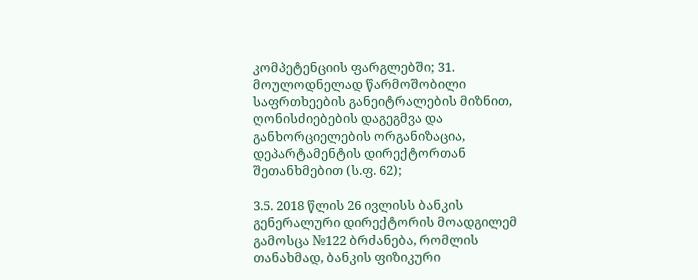კომპეტენციის ფარგლებში; 31. მოულოდნელად წარმოშობილი საფრთხეების განეიტრალების მიზნით, ღონისძიებების დაგეგმვა და განხორციელების ორგანიზაცია, დეპარტამენტის დირექტორთან შეთანხმებით (ს.ფ. 62);

3.5. 2018 წლის 26 ივლისს ბანკის გენერალური დირექტორის მოადგილემ გამოსცა №122 ბრძანება, რომლის თანახმად, ბანკის ფიზიკური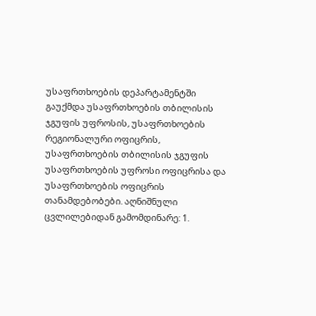უსაფრთხოების დეპარტამენტში გაუქმდა უსაფრთხოების თბილისის ჯგუფის უფროსის, უსაფრთხოების რეგიონალური ოფიცრის, უსაფრთხოების თბილისის ჯგუფის უსაფრთხოების უფროსი ოფიცრისა და უსაფრთხოების ოფიცრის თანამდებობები. აღნიშნული ცვლილებიდან გამომდინარე: 1.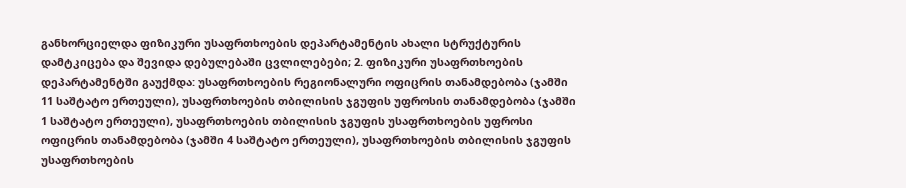განხორციელდა ფიზიკური უსაფრთხოების დეპარტამენტის ახალი სტრუქტურის დამტკიცება და შევიდა დებულებაში ცვლილებები; 2. ფიზიკური უსაფრთხოების დეპარტამენტში გაუქმდა: უსაფრთხოების რეგიონალური ოფიცრის თანამდებობა (ჯამში 11 საშტატო ერთეული), უსაფრთხოების თბილისის ჯგუფის უფროსის თანამდებობა (ჯამში 1 საშტატო ერთეული), უსაფრთხოების თბილისის ჯგუფის უსაფრთხოების უფროსი ოფიცრის თანამდებობა (ჯამში 4 საშტატო ერთეული), უსაფრთხოების თბილისის ჯგუფის უსაფრთხოების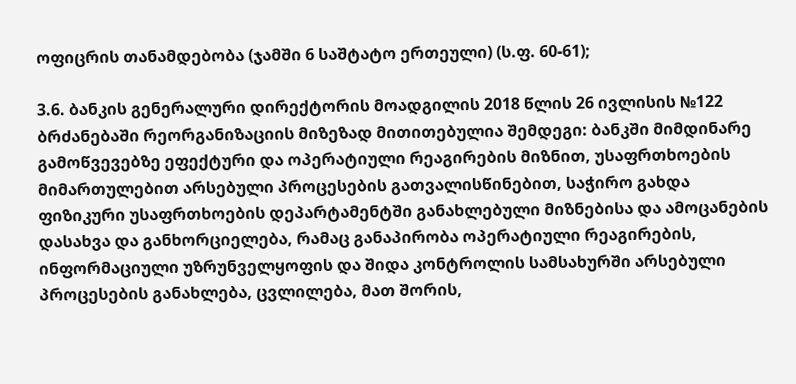ოფიცრის თანამდებობა (ჯამში 6 საშტატო ერთეული) (ს.ფ. 60-61);

3.6. ბანკის გენერალური დირექტორის მოადგილის 2018 წლის 26 ივლისის №122 ბრძანებაში რეორგანიზაციის მიზეზად მითითებულია შემდეგი: ბანკში მიმდინარე გამოწვევებზე ეფექტური და ოპერატიული რეაგირების მიზნით, უსაფრთხოების მიმართულებით არსებული პროცესების გათვალისწინებით, საჭირო გახდა ფიზიკური უსაფრთხოების დეპარტამენტში განახლებული მიზნებისა და ამოცანების დასახვა და განხორციელება, რამაც განაპირობა ოპერატიული რეაგირების, ინფორმაციული უზრუნველყოფის და შიდა კონტროლის სამსახურში არსებული პროცესების განახლება, ცვლილება, მათ შორის,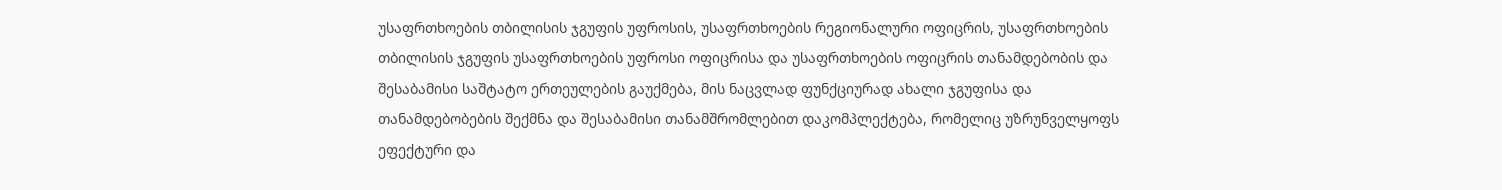უსაფრთხოების თბილისის ჯგუფის უფროსის, უსაფრთხოების რეგიონალური ოფიცრის, უსაფრთხოების თბილისის ჯგუფის უსაფრთხოების უფროსი ოფიცრისა და უსაფრთხოების ოფიცრის თანამდებობის და შესაბამისი საშტატო ერთეულების გაუქმება, მის ნაცვლად ფუნქციურად ახალი ჯგუფისა და თანამდებობების შექმნა და შესაბამისი თანამშრომლებით დაკომპლექტება, რომელიც უზრუნველყოფს ეფექტური და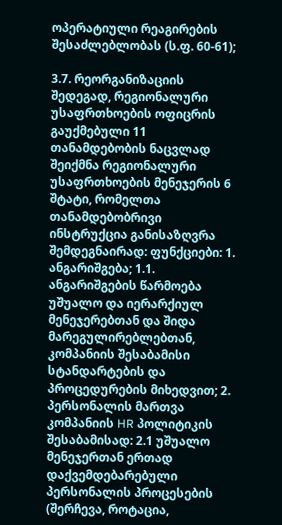ოპერატიული რეაგირების შესაძლებლობას (ს.ფ. 60-61);

3.7. რეორგანიზაციის შედეგად, რეგიონალური უსაფრთხოების ოფიცრის გაუქმებული 11 თანამდებობის ნაცვლად შეიქმნა რეგიონალური უსაფრთხოების მენეჯერის 6 შტატი, რომელთა თანამდებობრივი ინსტრუქცია განისაზღვრა შემდეგნაირად: ფუნქციები: 1. ანგარიშგება; 1.1. ანგარიშგების წარმოება უშუალო და იერარქიულ მენეჯერებთან და შიდა მარეგულირებლებთან, კომპანიის შესაბამისი სტანდარტების და პროცედურების მიხედვით; 2. პერსონალის მართვა კომპანიის HR პოლიტიკის შესაბამისად: 2.1 უშუალო მენეჯერთან ერთად დაქვემდებარებული პერსონალის პროცესების (შერჩევა, როტაცია,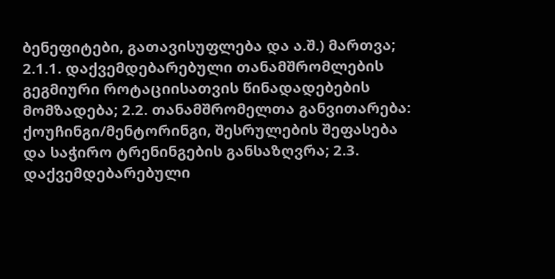ბენეფიტები, გათავისუფლება და ა.შ.) მართვა; 2.1.1. დაქვემდებარებული თანამშრომლების გეგმიური როტაციისათვის წინადადებების მომზადება; 2.2. თანამშრომელთა განვითარება: ქოუჩინგი/მენტორინგი, შესრულების შეფასება და საჭირო ტრენინგების განსაზღვრა; 2.3. დაქვემდებარებული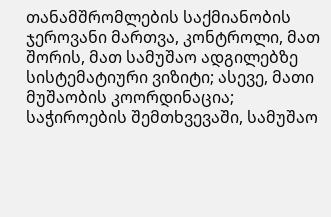თანამშრომლების საქმიანობის ჯეროვანი მართვა, კონტროლი, მათ შორის, მათ სამუშაო ადგილებზე სისტემატიური ვიზიტი; ასევე, მათი მუშაობის კოორდინაცია; საჭიროების შემთხვევაში, სამუშაო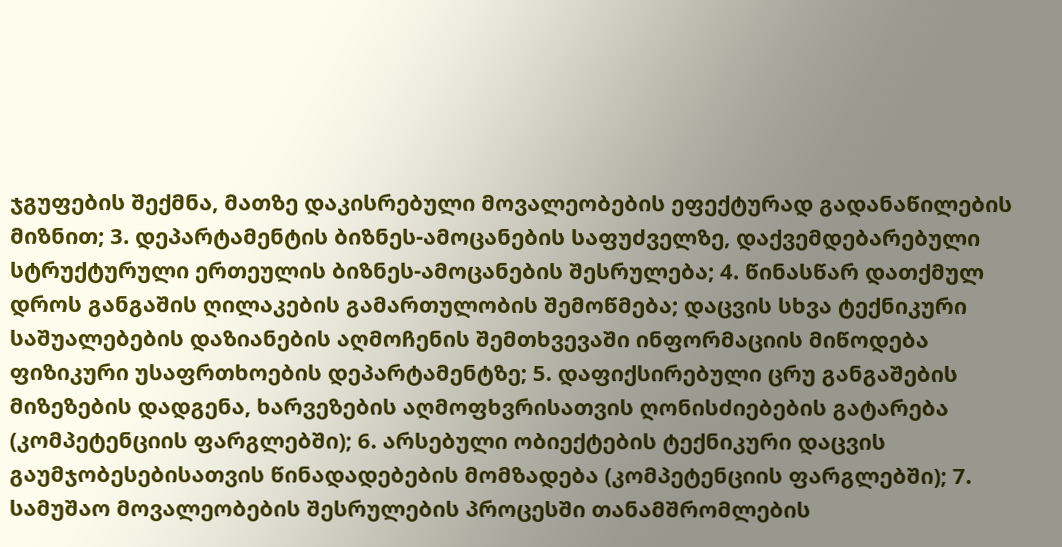ჯგუფების შექმნა, მათზე დაკისრებული მოვალეობების ეფექტურად გადანაწილების მიზნით; 3. დეპარტამენტის ბიზნეს-ამოცანების საფუძველზე, დაქვემდებარებული სტრუქტურული ერთეულის ბიზნეს-ამოცანების შესრულება; 4. წინასწარ დათქმულ დროს განგაშის ღილაკების გამართულობის შემოწმება; დაცვის სხვა ტექნიკური საშუალებების დაზიანების აღმოჩენის შემთხვევაში ინფორმაციის მიწოდება ფიზიკური უსაფრთხოების დეპარტამენტზე; 5. დაფიქსირებული ცრუ განგაშების მიზეზების დადგენა, ხარვეზების აღმოფხვრისათვის ღონისძიებების გატარება (კომპეტენციის ფარგლებში); 6. არსებული ობიექტების ტექნიკური დაცვის გაუმჯობესებისათვის წინადადებების მომზადება (კომპეტენციის ფარგლებში); 7. სამუშაო მოვალეობების შესრულების პროცესში თანამშრომლების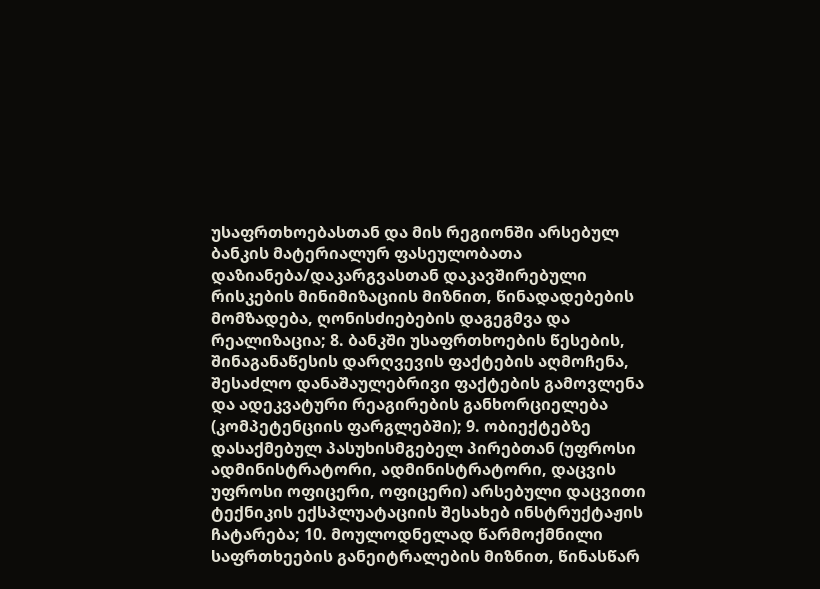უსაფრთხოებასთან და მის რეგიონში არსებულ ბანკის მატერიალურ ფასეულობათა დაზიანება/დაკარგვასთან დაკავშირებული რისკების მინიმიზაციის მიზნით, წინადადებების მომზადება, ღონისძიებების დაგეგმვა და რეალიზაცია; 8. ბანკში უსაფრთხოების წესების, შინაგანაწესის დარღვევის ფაქტების აღმოჩენა, შესაძლო დანაშაულებრივი ფაქტების გამოვლენა და ადეკვატური რეაგირების განხორციელება (კომპეტენციის ფარგლებში); 9. ობიექტებზე დასაქმებულ პასუხისმგებელ პირებთან (უფროსი ადმინისტრატორი, ადმინისტრატორი, დაცვის უფროსი ოფიცერი, ოფიცერი) არსებული დაცვითი ტექნიკის ექსპლუატაციის შესახებ ინსტრუქტაჟის ჩატარება; 10. მოულოდნელად წარმოქმნილი საფრთხეების განეიტრალების მიზნით, წინასწარ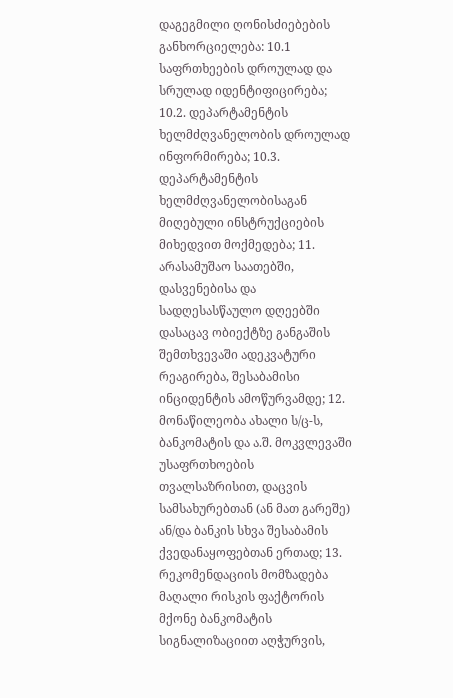დაგეგმილი ღონისძიებების განხორციელება: 10.1 საფრთხეების დროულად და სრულად იდენტიფიცირება; 10.2. დეპარტამენტის ხელმძღვანელობის დროულად ინფორმირება; 10.3. დეპარტამენტის ხელმძღვანელობისაგან მიღებული ინსტრუქციების მიხედვით მოქმედება; 11. არასამუშაო საათებში, დასვენებისა და სადღესასწაულო დღეებში დასაცავ ობიექტზე განგაშის შემთხვევაში ადეკვატური რეაგირება, შესაბამისი ინციდენტის ამოწურვამდე; 12. მონაწილეობა ახალი ს/ც-ს, ბანკომატის და ა.შ. მოკვლევაში უსაფრთხოების თვალსაზრისით, დაცვის სამსახურებთან (ან მათ გარეშე) ან/და ბანკის სხვა შესაბამის ქვედანაყოფებთან ერთად; 13. რეკომენდაციის მომზადება მაღალი რისკის ფაქტორის მქონე ბანკომატის სიგნალიზაციით აღჭურვის,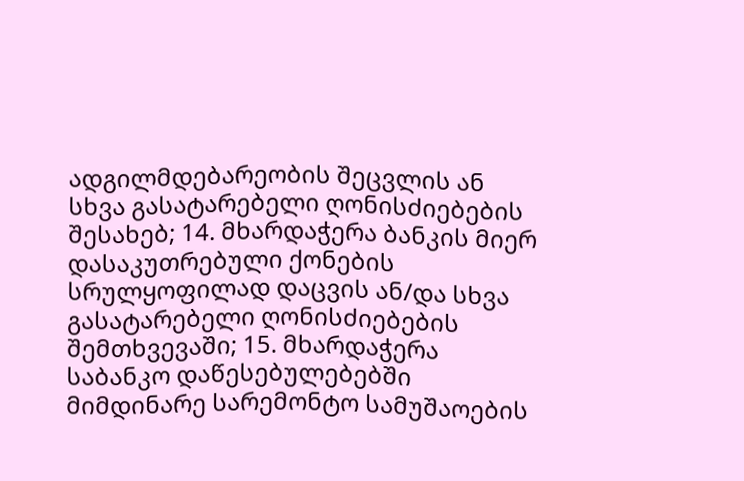ადგილმდებარეობის შეცვლის ან სხვა გასატარებელი ღონისძიებების შესახებ; 14. მხარდაჭერა ბანკის მიერ დასაკუთრებული ქონების სრულყოფილად დაცვის ან/და სხვა გასატარებელი ღონისძიებების შემთხვევაში; 15. მხარდაჭერა საბანკო დაწესებულებებში მიმდინარე სარემონტო სამუშაოების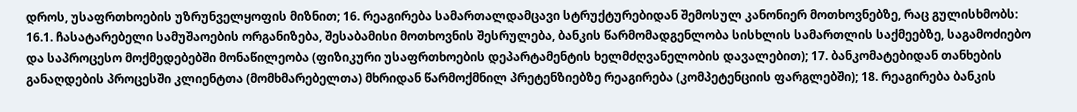დროს, უსაფრთხოების უზრუნველყოფის მიზნით; 16. რეაგირება სამართალდამცავი სტრუქტურებიდან შემოსულ კანონიერ მოთხოვნებზე, რაც გულისხმობს: 16.1. ჩასატარებელი სამუშაოების ორგანიზება, შესაბამისი მოთხოვნის შესრულება, ბანკის წარმომადგენლობა სისხლის სამართლის საქმეებზე, საგამოძიებო და საპროცესო მოქმედებებში მონაწილეობა (ფიზიკური უსაფრთხოების დეპარტამენტის ხელმძღვანელობის დავალებით); 17. ბანკომატებიდან თანხების განაღდების პროცესში კლიენტთა (მომხმარებელთა) მხრიდან წარმოქმნილ პრეტენზიებზე რეაგირება (კომპეტენციის ფარგლებში); 18. რეაგირება ბანკის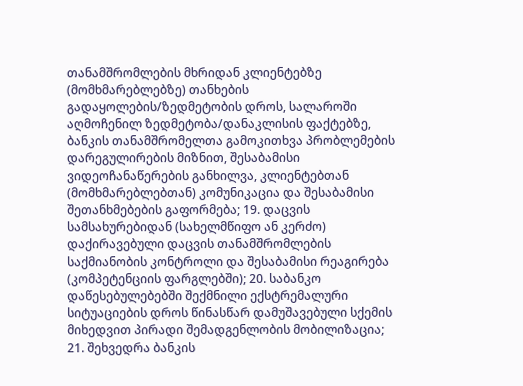თანამშრომლების მხრიდან კლიენტებზე (მომხმარებლებზე) თანხების გადაყოლების/ზედმეტობის დროს, სალაროში აღმოჩენილ ზედმეტობა/დანაკლისის ფაქტებზე, ბანკის თანამშრომელთა გამოკითხვა პრობლემების დარეგულირების მიზნით, შესაბამისი ვიდეოჩანაწერების განხილვა, კლიენტებთან (მომხმარებლებთან) კომუნიკაცია და შესაბამისი შეთანხმებების გაფორმება; 19. დაცვის სამსახურებიდან (სახელმწიფო ან კერძო) დაქირავებული დაცვის თანამშრომლების საქმიანობის კონტროლი და შესაბამისი რეაგირება (კომპეტენციის ფარგლებში); 20. საბანკო დაწესებულებებში შექმნილი ექსტრემალური სიტუაციების დროს წინასწარ დამუშავებული სქემის მიხედვით პირადი შემადგენლობის მობილიზაცია; 21. შეხვედრა ბანკის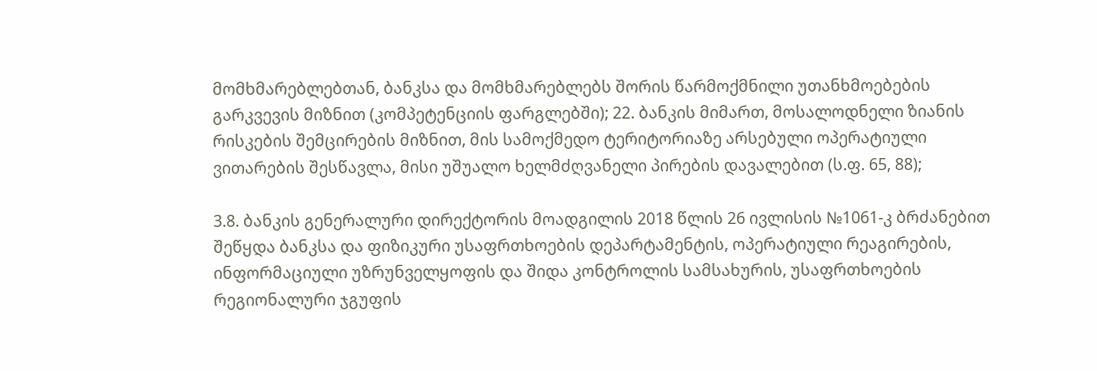მომხმარებლებთან, ბანკსა და მომხმარებლებს შორის წარმოქმნილი უთანხმოებების გარკვევის მიზნით (კომპეტენციის ფარგლებში); 22. ბანკის მიმართ, მოსალოდნელი ზიანის რისკების შემცირების მიზნით, მის სამოქმედო ტერიტორიაზე არსებული ოპერატიული ვითარების შესწავლა, მისი უშუალო ხელმძღვანელი პირების დავალებით (ს.ფ. 65, 88);

3.8. ბანკის გენერალური დირექტორის მოადგილის 2018 წლის 26 ივლისის №1061-კ ბრძანებით შეწყდა ბანკსა და ფიზიკური უსაფრთხოების დეპარტამენტის, ოპერატიული რეაგირების, ინფორმაციული უზრუნველყოფის და შიდა კონტროლის სამსახურის, უსაფრთხოების რეგიონალური ჯგუფის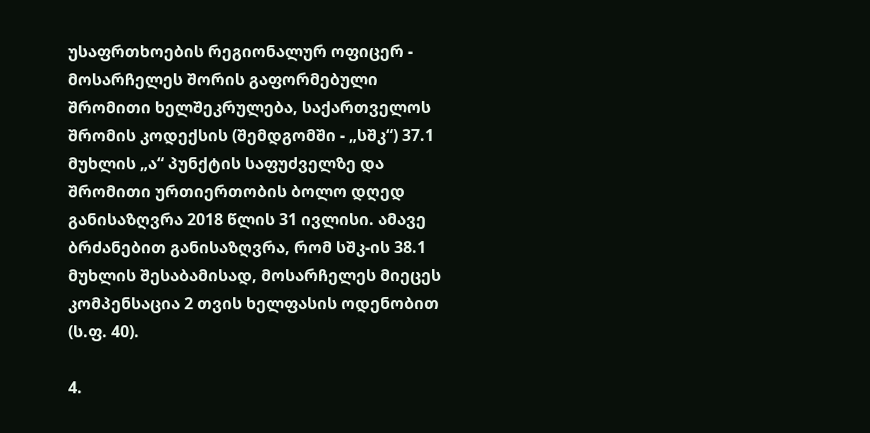უსაფრთხოების რეგიონალურ ოფიცერ - მოსარჩელეს შორის გაფორმებული შრომითი ხელშეკრულება, საქართველოს შრომის კოდექსის (შემდგომში - „სშკ“) 37.1 მუხლის „ა“ პუნქტის საფუძველზე და შრომითი ურთიერთობის ბოლო დღედ განისაზღვრა 2018 წლის 31 ივლისი. ამავე ბრძანებით განისაზღვრა, რომ სშკ-ის 38.1 მუხლის შესაბამისად, მოსარჩელეს მიეცეს კომპენსაცია 2 თვის ხელფასის ოდენობით (ს.ფ. 40).

4.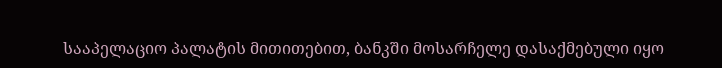სააპელაციო პალატის მითითებით, ბანკში მოსარჩელე დასაქმებული იყო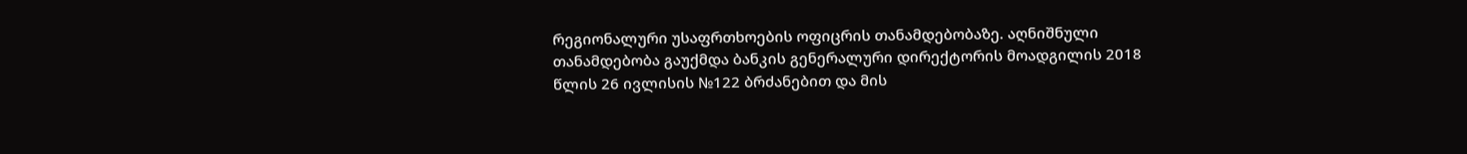რეგიონალური უსაფრთხოების ოფიცრის თანამდებობაზე. აღნიშნული თანამდებობა გაუქმდა ბანკის გენერალური დირექტორის მოადგილის 2018 წლის 26 ივლისის №122 ბრძანებით და მის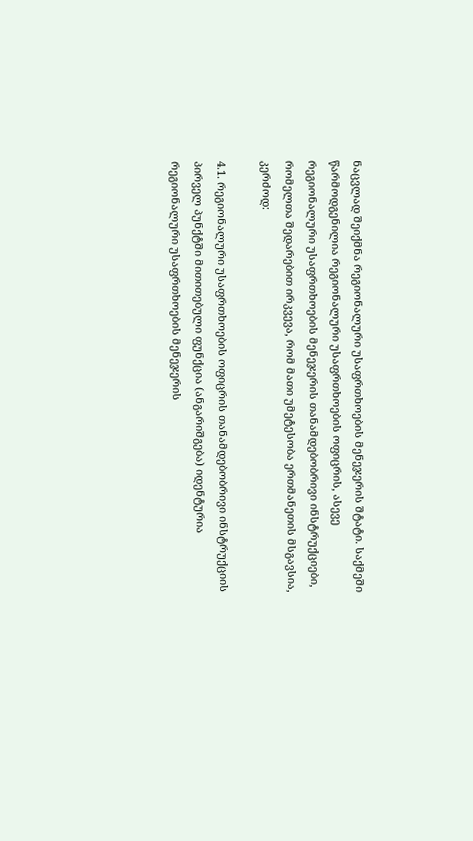ნაცვლად შეიქმნა რეგიონალური უსაფრთხოების მენეჯერის შტატი. საქმეში წარმოდგენილია რეგიონალური უსაფრთხოების ოფიცრის, ასევე რეგიონალური უსაფრთხოების მენეჯერის თანამდებობრივი ინსტრუქციები, რომელთა შედარებით ირკვევა, რომ მათი უმეტესობა ერთმანეთის მსგავსია, კერძოდ:

4.1. რეგიონალური უსაფრთხოების ოფიცრის თანამდებობრივი ინსტრუქციის პირველ პუნქტში მითითებული ფუნქცია (ანგარიშგება) იდენტურია რეგიონალური უსაფრთხოების მენეჯერის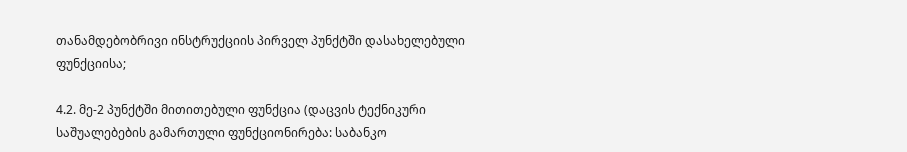თანამდებობრივი ინსტრუქციის პირველ პუნქტში დასახელებული ფუნქციისა;

4.2. მე-2 პუნქტში მითითებული ფუნქცია (დაცვის ტექნიკური საშუალებების გამართული ფუნქციონირება: საბანკო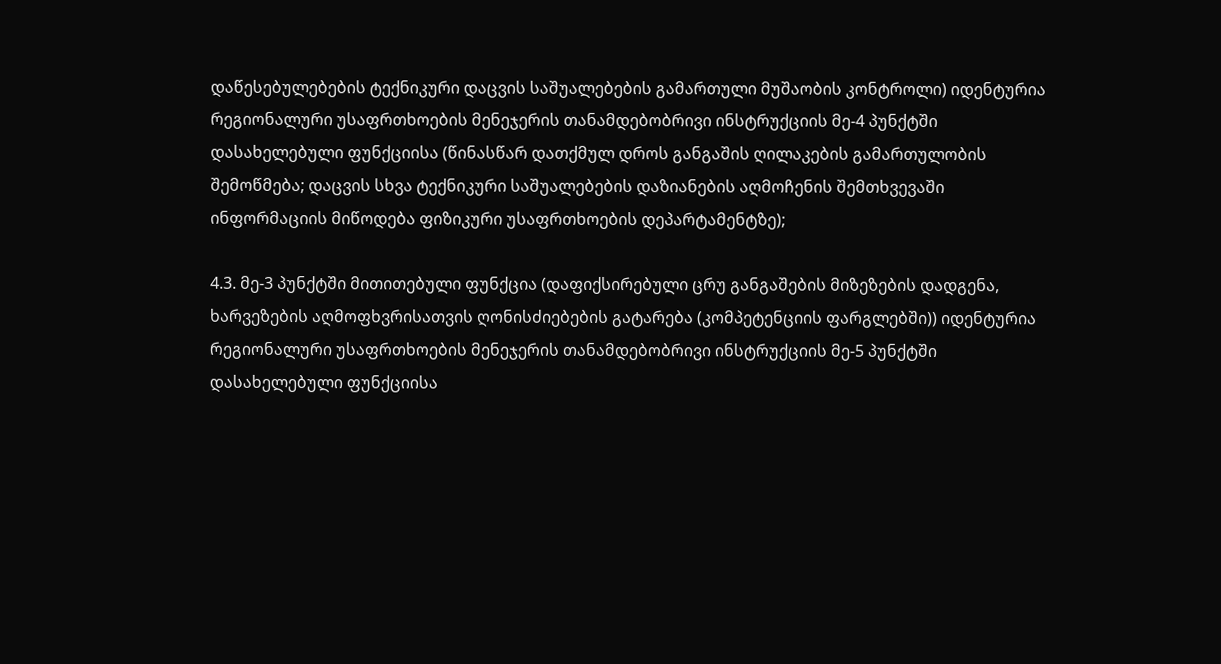დაწესებულებების ტექნიკური დაცვის საშუალებების გამართული მუშაობის კონტროლი) იდენტურია რეგიონალური უსაფრთხოების მენეჯერის თანამდებობრივი ინსტრუქციის მე-4 პუნქტში დასახელებული ფუნქციისა (წინასწარ დათქმულ დროს განგაშის ღილაკების გამართულობის შემოწმება; დაცვის სხვა ტექნიკური საშუალებების დაზიანების აღმოჩენის შემთხვევაში ინფორმაციის მიწოდება ფიზიკური უსაფრთხოების დეპარტამენტზე);

4.3. მე-3 პუნქტში მითითებული ფუნქცია (დაფიქსირებული ცრუ განგაშების მიზეზების დადგენა, ხარვეზების აღმოფხვრისათვის ღონისძიებების გატარება (კომპეტენციის ფარგლებში)) იდენტურია რეგიონალური უსაფრთხოების მენეჯერის თანამდებობრივი ინსტრუქციის მე-5 პუნქტში დასახელებული ფუნქციისა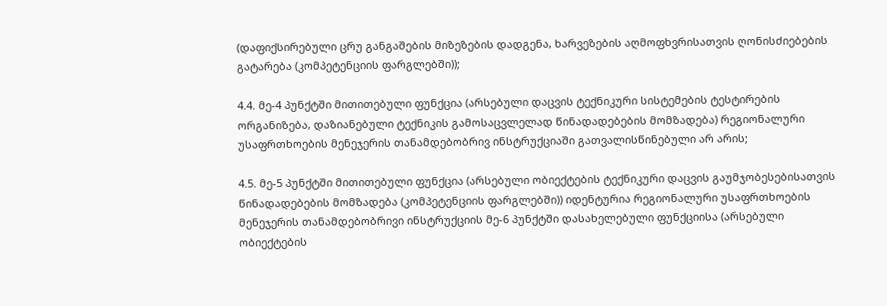(დაფიქსირებული ცრუ განგაშების მიზეზების დადგენა, ხარვეზების აღმოფხვრისათვის ღონისძიებების გატარება (კომპეტენციის ფარგლებში));

4.4. მე-4 პუნქტში მითითებული ფუნქცია (არსებული დაცვის ტექნიკური სისტემების ტესტირების ორგანიზება, დაზიანებული ტექნიკის გამოსაცვლელად წინადადებების მომზადება) რეგიონალური უსაფრთხოების მენეჯერის თანამდებობრივ ინსტრუქციაში გათვალისწინებული არ არის;

4.5. მე-5 პუნქტში მითითებული ფუნქცია (არსებული ობიექტების ტექნიკური დაცვის გაუმჯობესებისათვის წინადადებების მომზადება (კომპეტენციის ფარგლებში)) იდენტურია რეგიონალური უსაფრთხოების მენეჯერის თანამდებობრივი ინსტრუქციის მე-6 პუნქტში დასახელებული ფუნქციისა (არსებული ობიექტების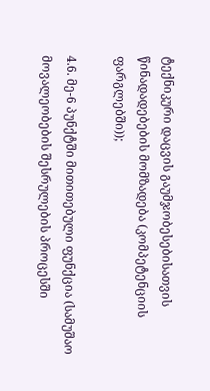ტექნიკური დაცვის გაუმჯობესებისათვის წინადადებების მომზადება (კომპეტენციის ფარგლებში));

4.6. მე-6 პუნქტში მითითებული ფუნქცია (სამუშაო მოვალეობების შესრულების პროცესში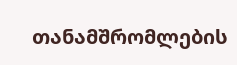თანამშრომლების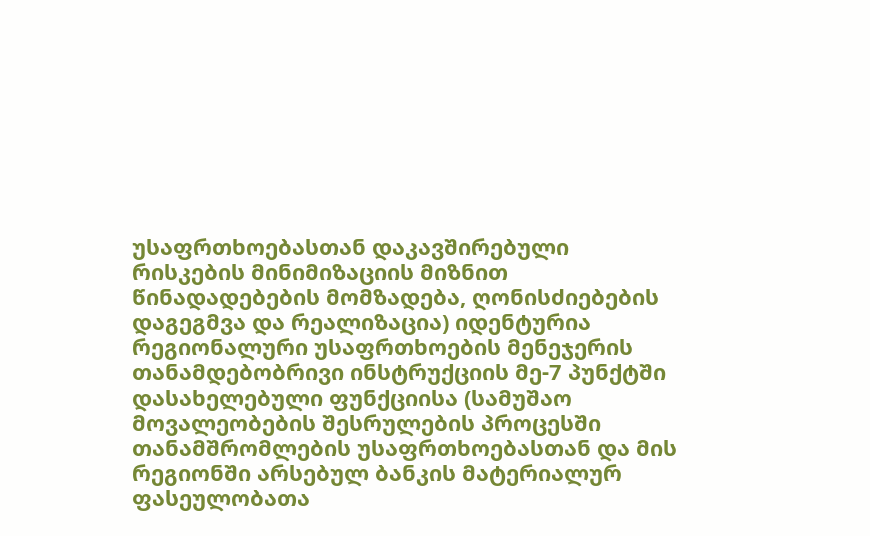უსაფრთხოებასთან დაკავშირებული რისკების მინიმიზაციის მიზნით წინადადებების მომზადება, ღონისძიებების დაგეგმვა და რეალიზაცია) იდენტურია რეგიონალური უსაფრთხოების მენეჯერის თანამდებობრივი ინსტრუქციის მე-7 პუნქტში დასახელებული ფუნქციისა (სამუშაო მოვალეობების შესრულების პროცესში თანამშრომლების უსაფრთხოებასთან და მის რეგიონში არსებულ ბანკის მატერიალურ ფასეულობათა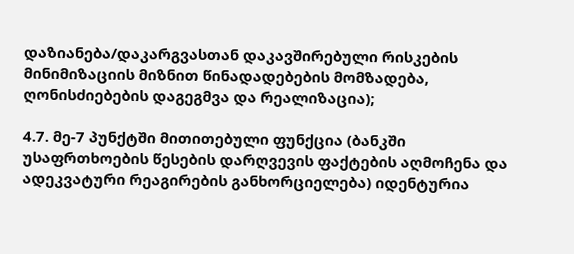დაზიანება/დაკარგვასთან დაკავშირებული რისკების მინიმიზაციის მიზნით წინადადებების მომზადება, ღონისძიებების დაგეგმვა და რეალიზაცია);

4.7. მე-7 პუნქტში მითითებული ფუნქცია (ბანკში უსაფრთხოების წესების დარღვევის ფაქტების აღმოჩენა და ადეკვატური რეაგირების განხორციელება) იდენტურია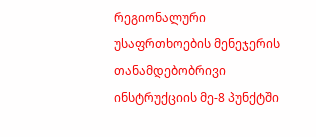რეგიონალური უსაფრთხოების მენეჯერის თანამდებობრივი ინსტრუქციის მე-8 პუნქტში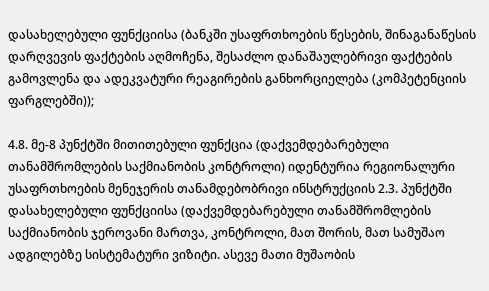დასახელებული ფუნქციისა (ბანკში უსაფრთხოების წესების, შინაგანაწესის დარღვევის ფაქტების აღმოჩენა, შესაძლო დანაშაულებრივი ფაქტების გამოვლენა და ადეკვატური რეაგირების განხორციელება (კომპეტენციის ფარგლებში));

4.8. მე-8 პუნქტში მითითებული ფუნქცია (დაქვემდებარებული თანამშრომლების საქმიანობის კონტროლი) იდენტურია რეგიონალური უსაფრთხოების მენეჯერის თანამდებობრივი ინსტრუქციის 2.3. პუნქტში დასახელებული ფუნქციისა (დაქვემდებარებული თანამშრომლების საქმიანობის ჯეროვანი მართვა, კონტროლი, მათ შორის, მათ სამუშაო ადგილებზე სისტემატური ვიზიტი. ასევე მათი მუშაობის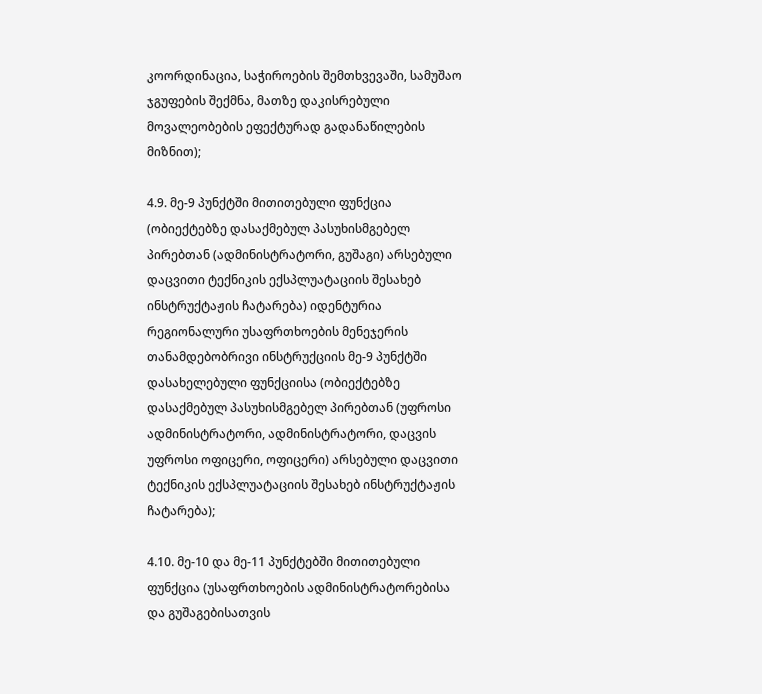კოორდინაცია, საჭიროების შემთხვევაში, სამუშაო ჯგუფების შექმნა, მათზე დაკისრებული მოვალეობების ეფექტურად გადანაწილების მიზნით);

4.9. მე-9 პუნქტში მითითებული ფუნქცია (ობიექტებზე დასაქმებულ პასუხისმგებელ პირებთან (ადმინისტრატორი, გუშაგი) არსებული დაცვითი ტექნიკის ექსპლუატაციის შესახებ ინსტრუქტაჟის ჩატარება) იდენტურია რეგიონალური უსაფრთხოების მენეჯერის თანამდებობრივი ინსტრუქციის მე-9 პუნქტში დასახელებული ფუნქციისა (ობიექტებზე დასაქმებულ პასუხისმგებელ პირებთან (უფროსი ადმინისტრატორი, ადმინისტრატორი, დაცვის უფროსი ოფიცერი, ოფიცერი) არსებული დაცვითი ტექნიკის ექსპლუატაციის შესახებ ინსტრუქტაჟის ჩატარება);

4.10. მე-10 და მე-11 პუნქტებში მითითებული ფუნქცია (უსაფრთხოების ადმინისტრატორებისა და გუშაგებისათვის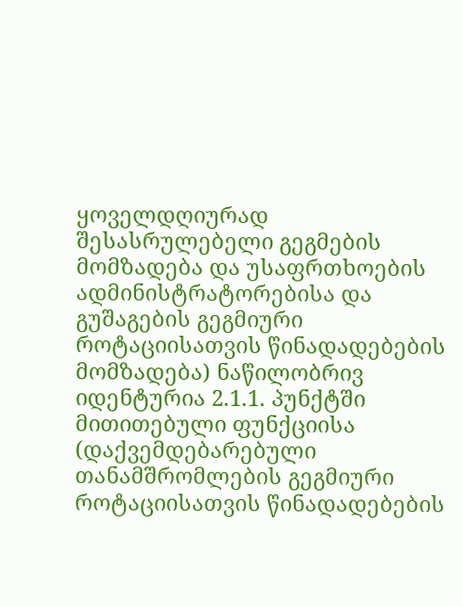ყოველდღიურად შესასრულებელი გეგმების მომზადება და უსაფრთხოების ადმინისტრატორებისა და გუშაგების გეგმიური როტაციისათვის წინადადებების მომზადება) ნაწილობრივ იდენტურია 2.1.1. პუნქტში მითითებული ფუნქციისა (დაქვემდებარებული თანამშრომლების გეგმიური როტაციისათვის წინადადებების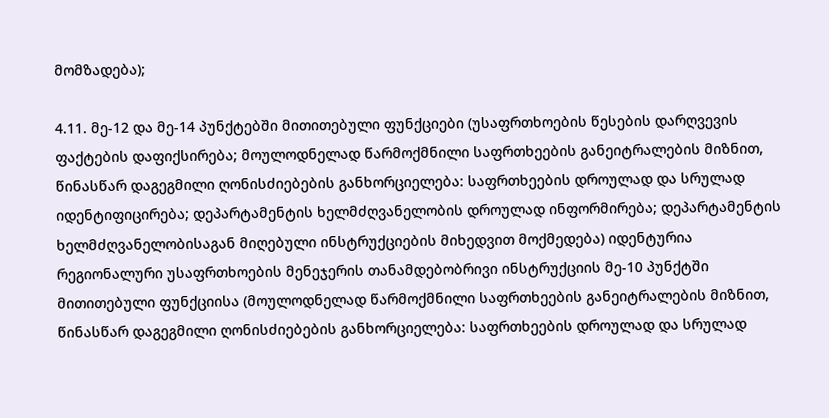მომზადება);

4.11. მე-12 და მე-14 პუნქტებში მითითებული ფუნქციები (უსაფრთხოების წესების დარღვევის ფაქტების დაფიქსირება; მოულოდნელად წარმოქმნილი საფრთხეების განეიტრალების მიზნით, წინასწარ დაგეგმილი ღონისძიებების განხორციელება: საფრთხეების დროულად და სრულად იდენტიფიცირება; დეპარტამენტის ხელმძღვანელობის დროულად ინფორმირება; დეპარტამენტის ხელმძღვანელობისაგან მიღებული ინსტრუქციების მიხედვით მოქმედება) იდენტურია რეგიონალური უსაფრთხოების მენეჯერის თანამდებობრივი ინსტრუქციის მე-10 პუნქტში მითითებული ფუნქციისა (მოულოდნელად წარმოქმნილი საფრთხეების განეიტრალების მიზნით, წინასწარ დაგეგმილი ღონისძიებების განხორციელება: საფრთხეების დროულად და სრულად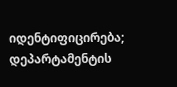იდენტიფიცირება; დეპარტამენტის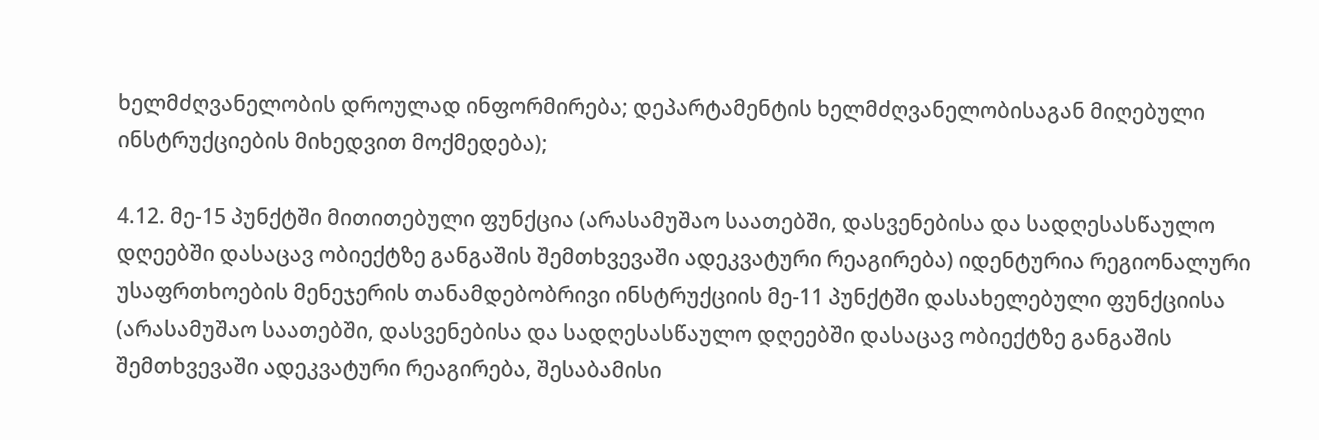ხელმძღვანელობის დროულად ინფორმირება; დეპარტამენტის ხელმძღვანელობისაგან მიღებული ინსტრუქციების მიხედვით მოქმედება);

4.12. მე-15 პუნქტში მითითებული ფუნქცია (არასამუშაო საათებში, დასვენებისა და სადღესასწაულო დღეებში დასაცავ ობიექტზე განგაშის შემთხვევაში ადეკვატური რეაგირება) იდენტურია რეგიონალური უსაფრთხოების მენეჯერის თანამდებობრივი ინსტრუქციის მე-11 პუნქტში დასახელებული ფუნქციისა (არასამუშაო საათებში, დასვენებისა და სადღესასწაულო დღეებში დასაცავ ობიექტზე განგაშის შემთხვევაში ადეკვატური რეაგირება, შესაბამისი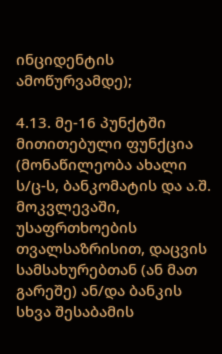ინციდენტის ამოწურვამდე);

4.13. მე-16 პუნქტში მითითებული ფუნქცია (მონაწილეობა ახალი ს/ც-ს, ბანკომატის და ა.შ. მოკვლევაში, უსაფრთხოების თვალსაზრისით, დაცვის სამსახურებთან (ან მათ გარეშე) ან/და ბანკის სხვა შესაბამის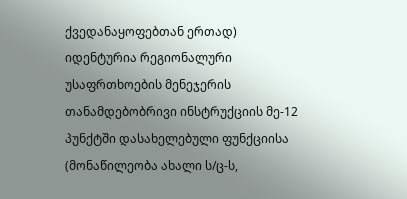ქვედანაყოფებთან ერთად) იდენტურია რეგიონალური უსაფრთხოების მენეჯერის თანამდებობრივი ინსტრუქციის მე-12 პუნქტში დასახელებული ფუნქციისა (მონაწილეობა ახალი ს/ც-ს,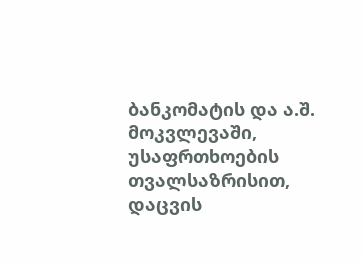ბანკომატის და ა.შ. მოკვლევაში, უსაფრთხოების თვალსაზრისით, დაცვის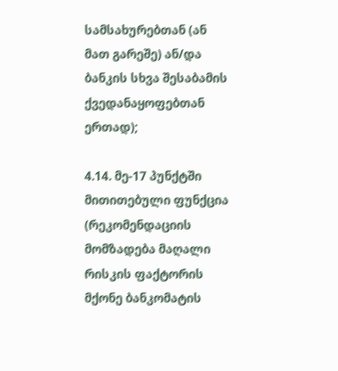სამსახურებთან (ან მათ გარეშე) ან/და ბანკის სხვა შესაბამის ქვედანაყოფებთან ერთად);

4.14. მე-17 პუნქტში მითითებული ფუნქცია (რეკომენდაციის მომზადება მაღალი რისკის ფაქტორის მქონე ბანკომატის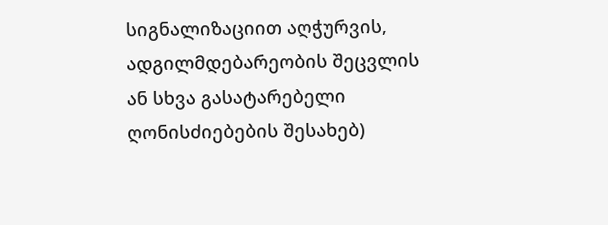სიგნალიზაციით აღჭურვის, ადგილმდებარეობის შეცვლის ან სხვა გასატარებელი ღონისძიებების შესახებ)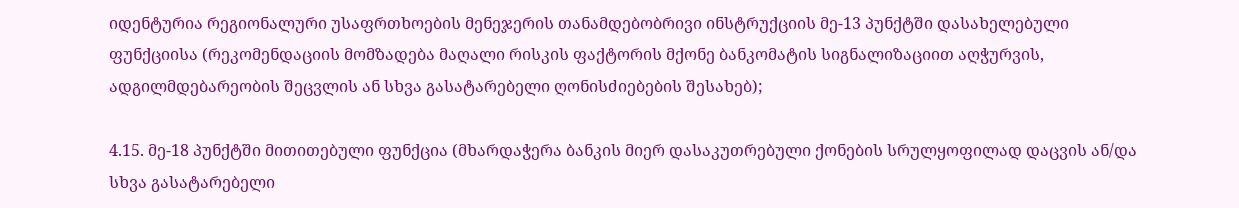იდენტურია რეგიონალური უსაფრთხოების მენეჯერის თანამდებობრივი ინსტრუქციის მე-13 პუნქტში დასახელებული ფუნქციისა (რეკომენდაციის მომზადება მაღალი რისკის ფაქტორის მქონე ბანკომატის სიგნალიზაციით აღჭურვის, ადგილმდებარეობის შეცვლის ან სხვა გასატარებელი ღონისძიებების შესახებ);

4.15. მე-18 პუნქტში მითითებული ფუნქცია (მხარდაჭერა ბანკის მიერ დასაკუთრებული ქონების სრულყოფილად დაცვის ან/და სხვა გასატარებელი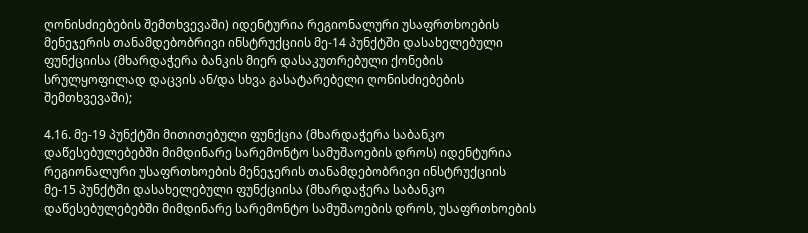ღონისძიებების შემთხვევაში) იდენტურია რეგიონალური უსაფრთხოების მენეჯერის თანამდებობრივი ინსტრუქციის მე-14 პუნქტში დასახელებული ფუნქციისა (მხარდაჭერა ბანკის მიერ დასაკუთრებული ქონების სრულყოფილად დაცვის ან/და სხვა გასატარებელი ღონისძიებების შემთხვევაში);

4.16. მე-19 პუნქტში მითითებული ფუნქცია (მხარდაჭერა საბანკო დაწესებულებებში მიმდინარე სარემონტო სამუშაოების დროს) იდენტურია რეგიონალური უსაფრთხოების მენეჯერის თანამდებობრივი ინსტრუქციის მე-15 პუნქტში დასახელებული ფუნქციისა (მხარდაჭერა საბანკო დაწესებულებებში მიმდინარე სარემონტო სამუშაოების დროს, უსაფრთხოების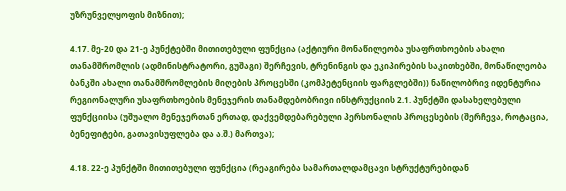უზრუნველყოფის მიზნით);

4.17. მე-20 და 21-ე პუნქტებში მითითებული ფუნქცია (აქტიური მონაწილეობა უსაფრთხოების ახალი თანამშრომლის (ადმინისტრატორი, გუშაგი) შერჩევის, ტრენინგის და ეკიპირების საკითხებში, მონაწილეობა ბანკში ახალი თანამშრომლების მიღების პროცესში (კომპეტენციის ფარგლებში)) ნაწილობრივ იდენტურია რეგიონალური უსაფრთხოების მენეჯერის თანამდებობრივი ინსტრუქციის 2.1. პუნქტში დასახელებული ფუნქციისა (უშუალო მენეჯერთან ერთად, დაქვემდებარებული პერსონალის პროცესების (შერჩევა, როტაცია, ბენეფიტები, გათავისუფლება და ა.შ.) მართვა);

4.18. 22-ე პუნქტში მითითებული ფუნქცია (რეაგირება სამართალდამცავი სტრუქტურებიდან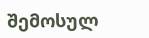შემოსულ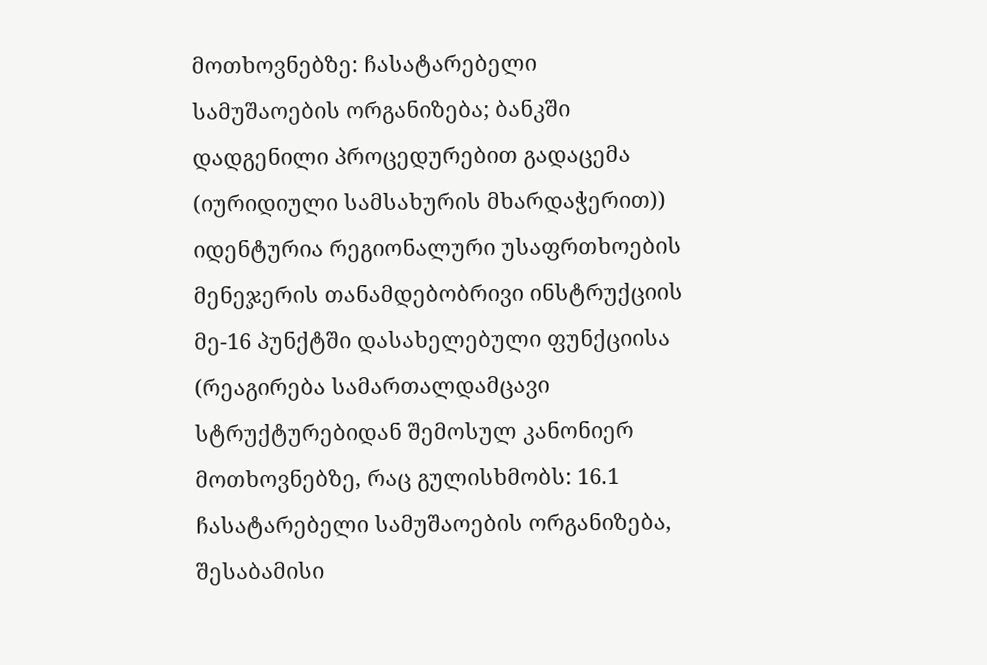მოთხოვნებზე: ჩასატარებელი სამუშაოების ორგანიზება; ბანკში დადგენილი პროცედურებით გადაცემა (იურიდიული სამსახურის მხარდაჭერით)) იდენტურია რეგიონალური უსაფრთხოების მენეჯერის თანამდებობრივი ინსტრუქციის მე-16 პუნქტში დასახელებული ფუნქციისა (რეაგირება სამართალდამცავი სტრუქტურებიდან შემოსულ კანონიერ მოთხოვნებზე, რაც გულისხმობს: 16.1 ჩასატარებელი სამუშაოების ორგანიზება, შესაბამისი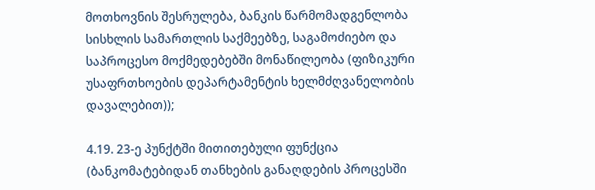მოთხოვნის შესრულება, ბანკის წარმომადგენლობა სისხლის სამართლის საქმეებზე, საგამოძიებო და საპროცესო მოქმედებებში მონაწილეობა (ფიზიკური უსაფრთხოების დეპარტამენტის ხელმძღვანელობის დავალებით));

4.19. 23-ე პუნქტში მითითებული ფუნქცია (ბანკომატებიდან თანხების განაღდების პროცესში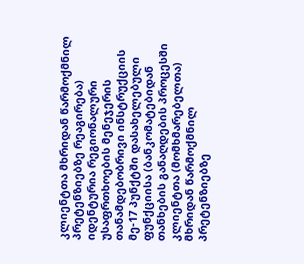კლიენტთა მხრიდან წარმოქმნილ პრეტენზიებზე რეაგირება) იდენტურია რეგიონალური უსაფრთხოების მენეჯერის თანამდებობრივი ინსტრუქციის მე-17 პუნქტში დასახელებული ფუნქციისა (ბანკომატებიდან თანხების განაღდების პროცესში კლიენტთა (მომხმარებელთა) მხრიდან წარმოქმნილ პრეტენზიებზე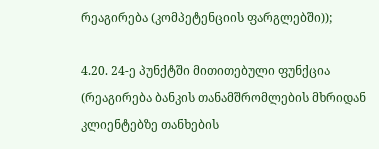რეაგირება (კომპეტენციის ფარგლებში));

4.20. 24-ე პუნქტში მითითებული ფუნქცია (რეაგირება ბანკის თანამშრომლების მხრიდან კლიენტებზე თანხების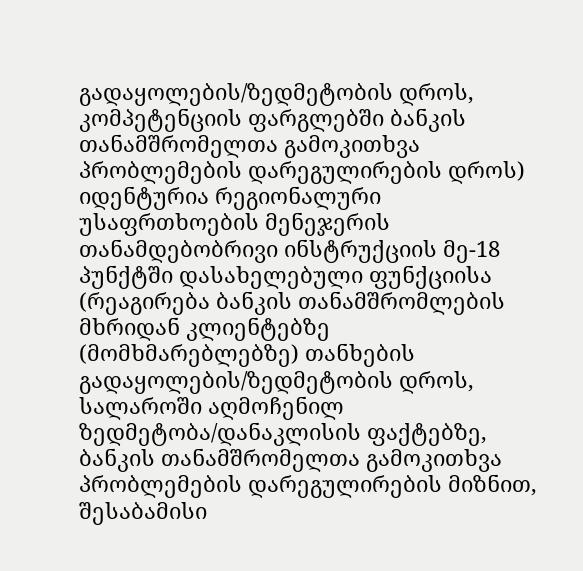გადაყოლების/ზედმეტობის დროს, კომპეტენციის ფარგლებში ბანკის თანამშრომელთა გამოკითხვა პრობლემების დარეგულირების დროს) იდენტურია რეგიონალური უსაფრთხოების მენეჯერის თანამდებობრივი ინსტრუქციის მე-18 პუნქტში დასახელებული ფუნქციისა (რეაგირება ბანკის თანამშრომლების მხრიდან კლიენტებზე (მომხმარებლებზე) თანხების გადაყოლების/ზედმეტობის დროს, სალაროში აღმოჩენილ ზედმეტობა/დანაკლისის ფაქტებზე, ბანკის თანამშრომელთა გამოკითხვა პრობლემების დარეგულირების მიზნით, შესაბამისი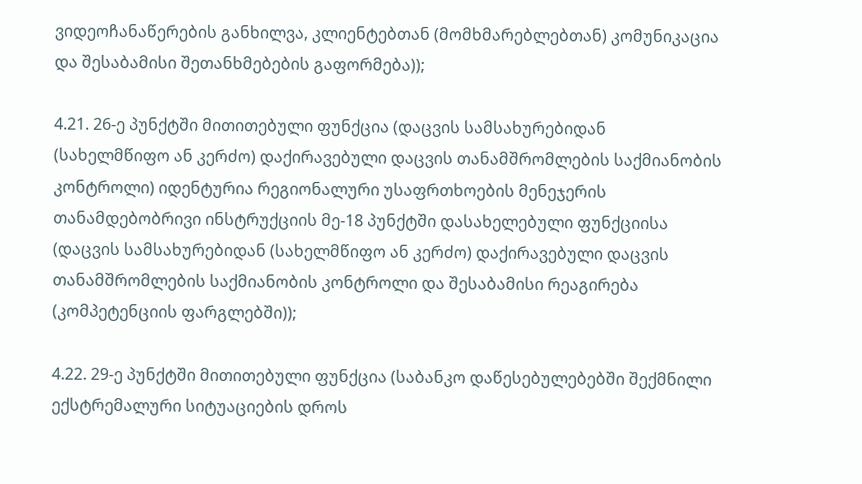ვიდეოჩანაწერების განხილვა, კლიენტებთან (მომხმარებლებთან) კომუნიკაცია და შესაბამისი შეთანხმებების გაფორმება));

4.21. 26-ე პუნქტში მითითებული ფუნქცია (დაცვის სამსახურებიდან (სახელმწიფო ან კერძო) დაქირავებული დაცვის თანამშრომლების საქმიანობის კონტროლი) იდენტურია რეგიონალური უსაფრთხოების მენეჯერის თანამდებობრივი ინსტრუქციის მე-18 პუნქტში დასახელებული ფუნქციისა (დაცვის სამსახურებიდან (სახელმწიფო ან კერძო) დაქირავებული დაცვის თანამშრომლების საქმიანობის კონტროლი და შესაბამისი რეაგირება (კომპეტენციის ფარგლებში));

4.22. 29-ე პუნქტში მითითებული ფუნქცია (საბანკო დაწესებულებებში შექმნილი ექსტრემალური სიტუაციების დროს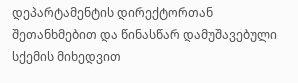დეპარტამენტის დირექტორთან შეთანხმებით და წინასწარ დამუშავებული სქემის მიხედვით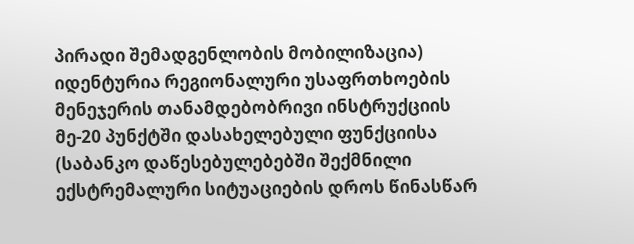პირადი შემადგენლობის მობილიზაცია) იდენტურია რეგიონალური უსაფრთხოების მენეჯერის თანამდებობრივი ინსტრუქციის მე-20 პუნქტში დასახელებული ფუნქციისა (საბანკო დაწესებულებებში შექმნილი ექსტრემალური სიტუაციების დროს წინასწარ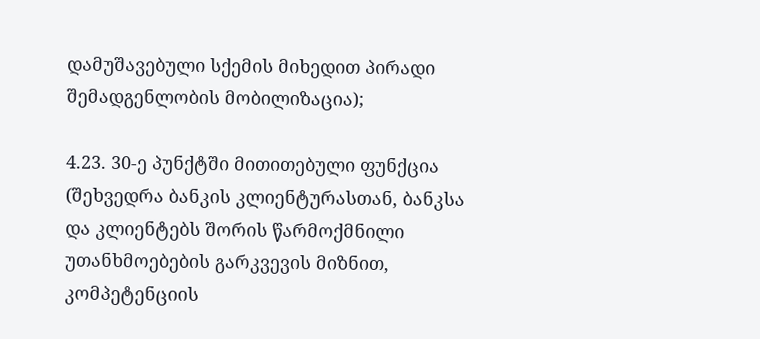დამუშავებული სქემის მიხედით პირადი შემადგენლობის მობილიზაცია);

4.23. 30-ე პუნქტში მითითებული ფუნქცია (შეხვედრა ბანკის კლიენტურასთან, ბანკსა და კლიენტებს შორის წარმოქმნილი უთანხმოებების გარკვევის მიზნით, კომპეტენციის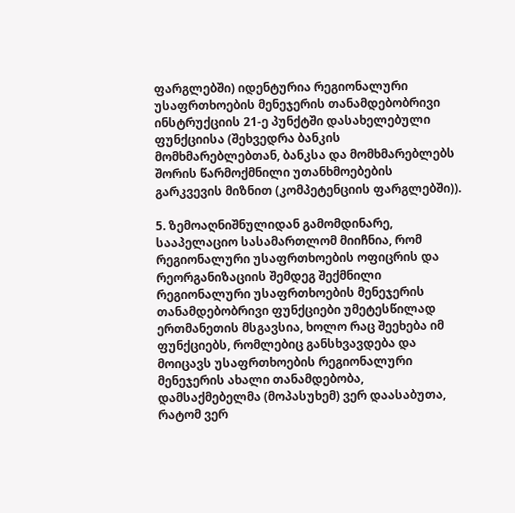ფარგლებში) იდენტურია რეგიონალური უსაფრთხოების მენეჯერის თანამდებობრივი ინსტრუქციის 21-ე პუნქტში დასახელებული ფუნქციისა (შეხვედრა ბანკის მომხმარებლებთან, ბანკსა და მომხმარებლებს შორის წარმოქმნილი უთანხმოებების გარკვევის მიზნით (კომპეტენციის ფარგლებში)).

5. ზემოაღნიშნულიდან გამომდინარე, სააპელაციო სასამართლომ მიიჩნია, რომ რეგიონალური უსაფრთხოების ოფიცრის და რეორგანიზაციის შემდეგ შექმნილი რეგიონალური უსაფრთხოების მენეჯერის თანამდებობრივი ფუნქციები უმეტესწილად ერთმანეთის მსგავსია, ხოლო რაც შეეხება იმ ფუნქციებს, რომლებიც განსხვავდება და მოიცავს უსაფრთხოების რეგიონალური მენეჯერის ახალი თანამდებობა, დამსაქმებელმა (მოპასუხემ) ვერ დაასაბუთა, რატომ ვერ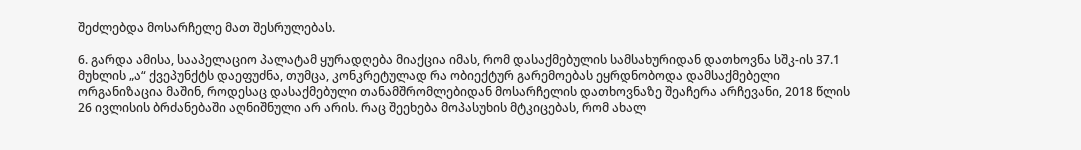შეძლებდა მოსარჩელე მათ შესრულებას.

6. გარდა ამისა, სააპელაციო პალატამ ყურადღება მიაქცია იმას, რომ დასაქმებულის სამსახურიდან დათხოვნა სშკ-ის 37.1 მუხლის „ა“ ქვეპუნქტს დაეფუძნა, თუმცა, კონკრეტულად რა ობიექტურ გარემოებას ეყრდნობოდა დამსაქმებელი ორგანიზაცია მაშინ, როდესაც დასაქმებული თანამშრომლებიდან მოსარჩელის დათხოვნაზე შეაჩერა არჩევანი, 2018 წლის 26 ივლისის ბრძანებაში აღნიშნული არ არის. რაც შეეხება მოპასუხის მტკიცებას, რომ ახალ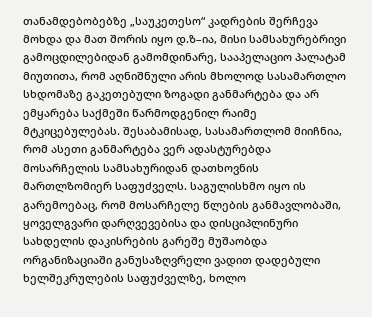თანამდებობებზე „საუკეთესო“ კადრების შერჩევა მოხდა და მათ შორის იყო დ.ზ–ია, მისი სამსახურებრივი გამოცდილებიდან გამომდინარე, სააპელაციო პალატამ მიუთითა, რომ აღნიშნული არის მხოლოდ სასამართლო სხდომაზე გაკეთებული ზოგადი განმარტება და არ ემყარება საქმეში წარმოდგენილ რაიმე მტკიცებულებას. შესაბამისად, სასამართლომ მიიჩნია, რომ ასეთი განმარტება ვერ ადასტურებდა მოსარჩელის სამსახურიდან დათხოვნის მართლზომიერ საფუძველს. საგულისხმო იყო ის გარემოებაც, რომ მოსარჩელე წლების განმავლობაში, ყოველგვარი დარღვევებისა და დისციპლინური სახდელის დაკისრების გარეშე მუშაობდა ორგანიზაციაში განუსაზღვრელი ვადით დადებული ხელშეკრულების საფუძველზე, ხოლო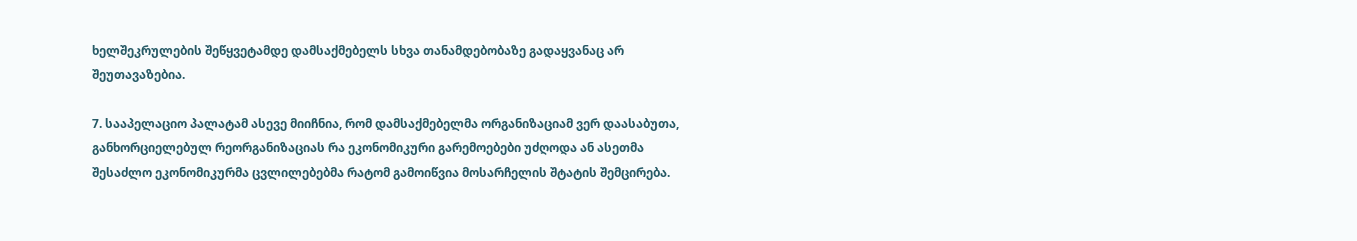ხელშეკრულების შეწყვეტამდე დამსაქმებელს სხვა თანამდებობაზე გადაყვანაც არ შეუთავაზებია.

7. სააპელაციო პალატამ ასევე მიიჩნია, რომ დამსაქმებელმა ორგანიზაციამ ვერ დაასაბუთა, განხორციელებულ რეორგანიზაციას რა ეკონომიკური გარემოებები უძღოდა ან ასეთმა შესაძლო ეკონომიკურმა ცვლილებებმა რატომ გამოიწვია მოსარჩელის შტატის შემცირება.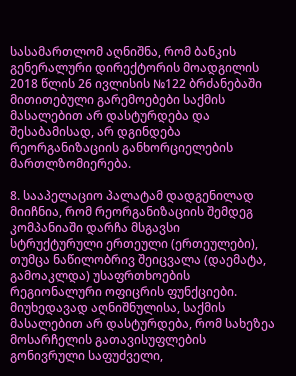სასამართლომ აღნიშნა, რომ ბანკის გენერალური დირექტორის მოადგილის 2018 წლის 26 ივლისის №122 ბრძანებაში მითითებული გარემოებები საქმის მასალებით არ დასტურდება და შესაბამისად, არ დგინდება რეორგანიზაციის განხორციელების მართლზომიერება.

8. სააპელაციო პალატამ დადგენილად მიიჩნია, რომ რეორგანიზაციის შემდეგ კომპანიაში დარჩა მსგავსი სტრუქტურული ერთეული (ერთეულები), თუმცა ნაწილობრივ შეიცვალა (დაემატა, გამოაკლდა) უსაფრთხოების რეგიონალური ოფიცრის ფუნქციები. მიუხედავად აღნიშნულისა, საქმის მასალებით არ დასტურდება, რომ სახეზეა მოსარჩელის გათავისუფლების გონივრული საფუძველი,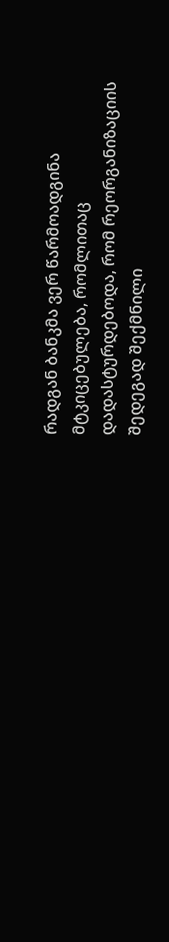რადგან ბანკმა ვერ წარმოადგინა მტკიცებულება, რომლითაც დადასტურდებოდა, რომ რეორგანიზაციის შედეგად შექმნილი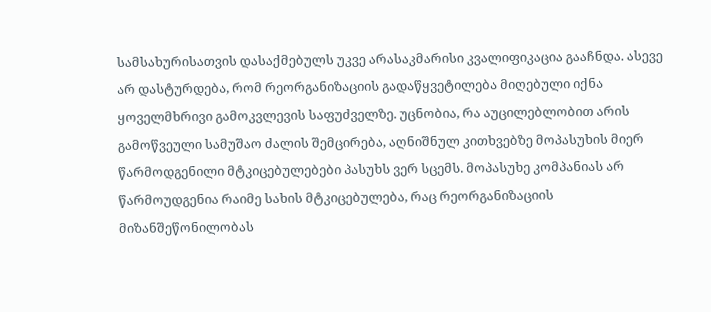სამსახურისათვის დასაქმებულს უკვე არასაკმარისი კვალიფიკაცია გააჩნდა. ასევე არ დასტურდება, რომ რეორგანიზაციის გადაწყვეტილება მიღებული იქნა ყოველმხრივი გამოკვლევის საფუძველზე. უცნობია, რა აუცილებლობით არის გამოწვეული სამუშაო ძალის შემცირება, აღნიშნულ კითხვებზე მოპასუხის მიერ წარმოდგენილი მტკიცებულებები პასუხს ვერ სცემს. მოპასუხე კომპანიას არ წარმოუდგენია რაიმე სახის მტკიცებულება, რაც რეორგანიზაციის მიზანშეწონილობას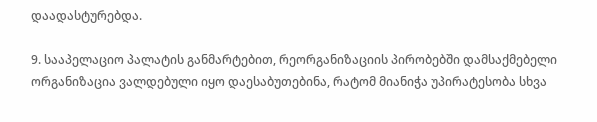დაადასტურებდა.

9. სააპელაციო პალატის განმარტებით, რეორგანიზაციის პირობებში დამსაქმებელი ორგანიზაცია ვალდებული იყო დაესაბუთებინა, რატომ მიანიჭა უპირატესობა სხვა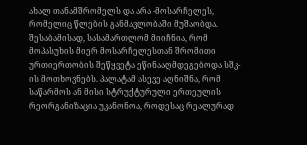ახალ თანამშრომელს და არა -მოსარჩელეს, რომელიც წლების განმავლობაში მუშაობდა. შესაბამისად, სასამართლომ მიიჩნია, რომ მოპასუხის მიერ მოსარჩელესთან შრომითი ურთიერთობის შეწყვეტა ეწინააღმდეგებოდა სშკ-ის მოთხოვნებს. პალატამ ასევე აღნიშნა, რომ საწარმოს ან მისი სტრუქტურული ერთეულის რეორგანიზაცია უკანონოა, როდესაც რეალურად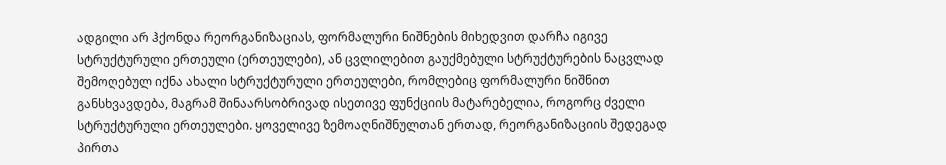ადგილი არ ჰქონდა რეორგანიზაციას, ფორმალური ნიშნების მიხედვით დარჩა იგივე სტრუქტურული ერთეული (ერთეულები), ან ცვლილებით გაუქმებული სტრუქტურების ნაცვლად შემოღებულ იქნა ახალი სტრუქტურული ერთეულები, რომლებიც ფორმალური ნიშნით განსხვავდება, მაგრამ შინაარსობრივად ისეთივე ფუნქციის მატარებელია, როგორც ძველი სტრუქტურული ერთეულები. ყოველივე ზემოაღნიშნულთან ერთად, რეორგანიზაციის შედეგად პირთა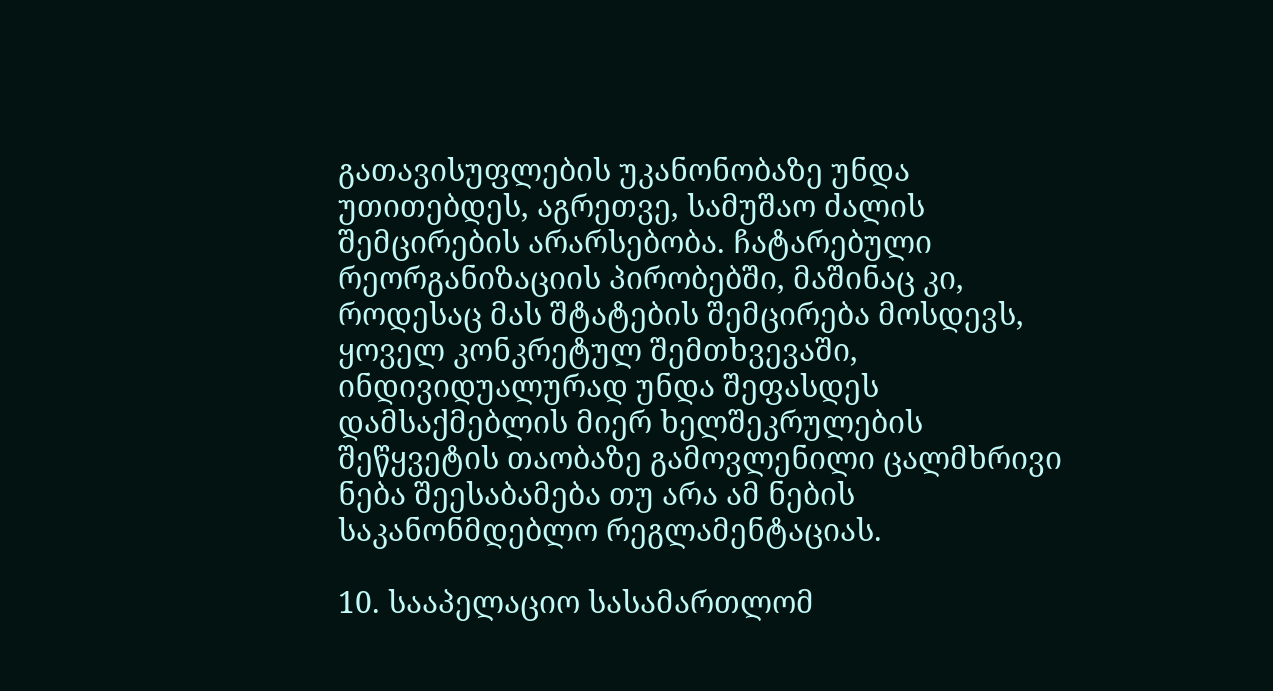გათავისუფლების უკანონობაზე უნდა უთითებდეს, აგრეთვე, სამუშაო ძალის შემცირების არარსებობა. ჩატარებული რეორგანიზაციის პირობებში, მაშინაც კი, როდესაც მას შტატების შემცირება მოსდევს, ყოველ კონკრეტულ შემთხვევაში, ინდივიდუალურად უნდა შეფასდეს დამსაქმებლის მიერ ხელშეკრულების შეწყვეტის თაობაზე გამოვლენილი ცალმხრივი ნება შეესაბამება თუ არა ამ ნების საკანონმდებლო რეგლამენტაციას.

10. სააპელაციო სასამართლომ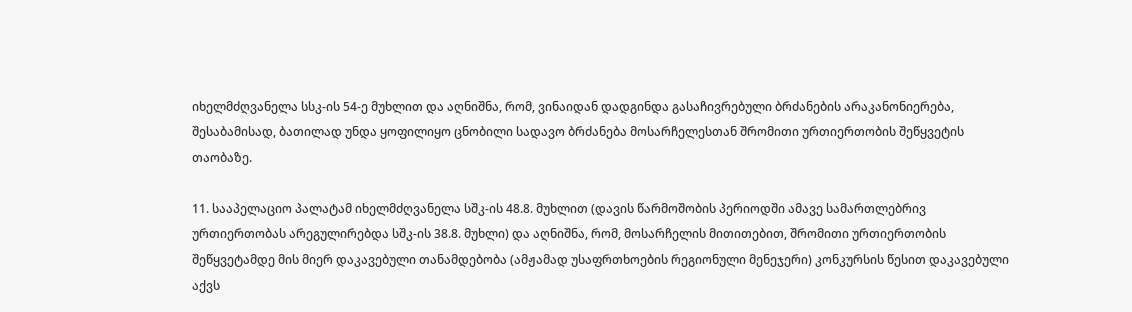იხელმძღვანელა სსკ-ის 54-ე მუხლით და აღნიშნა, რომ, ვინაიდან დადგინდა გასაჩივრებული ბრძანების არაკანონიერება, შესაბამისად, ბათილად უნდა ყოფილიყო ცნობილი სადავო ბრძანება მოსარჩელესთან შრომითი ურთიერთობის შეწყვეტის თაობაზე.

11. სააპელაციო პალატამ იხელმძღვანელა სშკ-ის 48.8. მუხლით (დავის წარმოშობის პერიოდში ამავე სამართლებრივ ურთიერთობას არეგულირებდა სშკ-ის 38.8. მუხლი) და აღნიშნა, რომ, მოსარჩელის მითითებით, შრომითი ურთიერთობის შეწყვეტამდე მის მიერ დაკავებული თანამდებობა (ამჟამად უსაფრთხოების რეგიონული მენეჯერი) კონკურსის წესით დაკავებული აქვს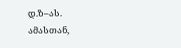დ.ზ–ას. ამასთან,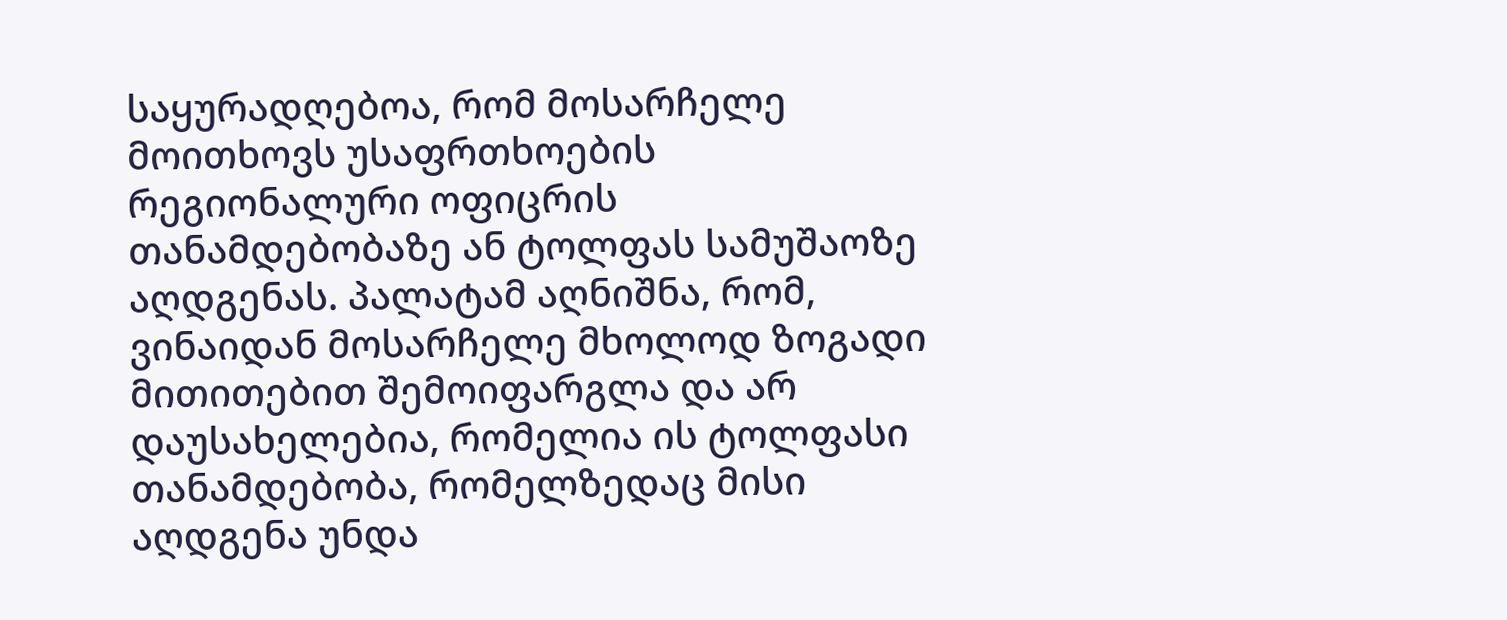საყურადღებოა, რომ მოსარჩელე მოითხოვს უსაფრთხოების რეგიონალური ოფიცრის თანამდებობაზე ან ტოლფას სამუშაოზე აღდგენას. პალატამ აღნიშნა, რომ, ვინაიდან მოსარჩელე მხოლოდ ზოგადი მითითებით შემოიფარგლა და არ დაუსახელებია, რომელია ის ტოლფასი თანამდებობა, რომელზედაც მისი აღდგენა უნდა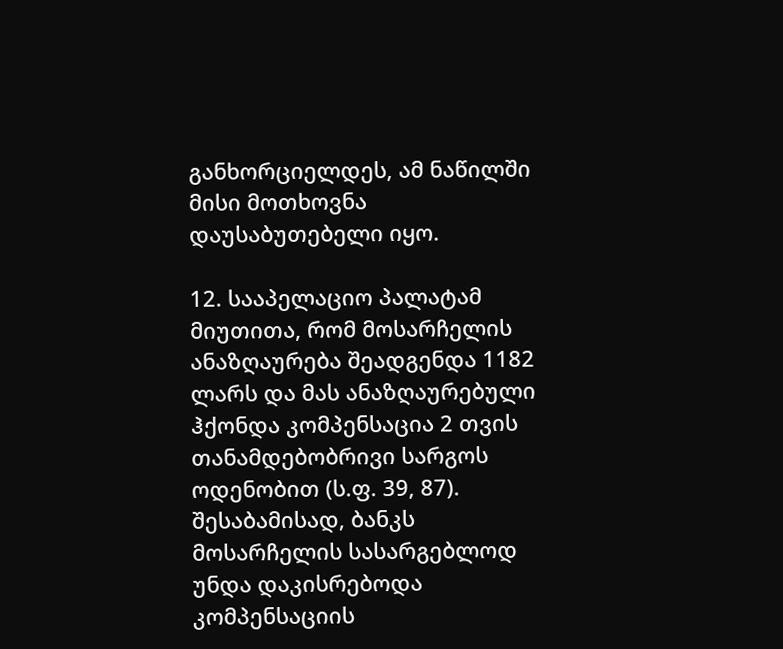განხორციელდეს, ამ ნაწილში მისი მოთხოვნა დაუსაბუთებელი იყო.

12. სააპელაციო პალატამ მიუთითა, რომ მოსარჩელის ანაზღაურება შეადგენდა 1182 ლარს და მას ანაზღაურებული ჰქონდა კომპენსაცია 2 თვის თანამდებობრივი სარგოს ოდენობით (ს.ფ. 39, 87). შესაბამისად, ბანკს მოსარჩელის სასარგებლოდ უნდა დაკისრებოდა კომპენსაციის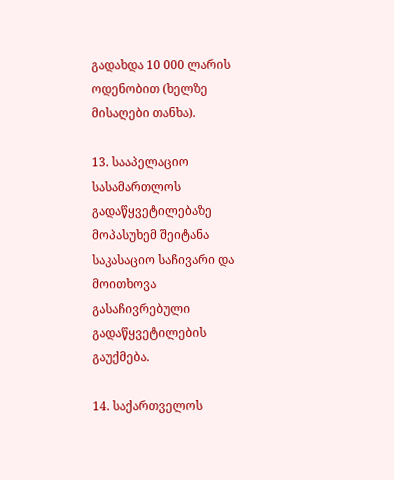გადახდა 10 000 ლარის ოდენობით (ხელზე მისაღები თანხა).

13. სააპელაციო სასამართლოს გადაწყვეტილებაზე მოპასუხემ შეიტანა საკასაციო საჩივარი და მოითხოვა გასაჩივრებული გადაწყვეტილების გაუქმება.

14. საქართველოს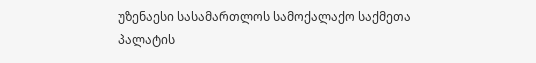უზენაესი სასამართლოს სამოქალაქო საქმეთა პალატის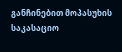განჩინებით მოპასუხის საკასაციო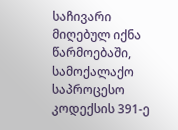საჩივარი მიღებულ იქნა წარმოებაში, სამოქალაქო საპროცესო კოდექსის 391-ე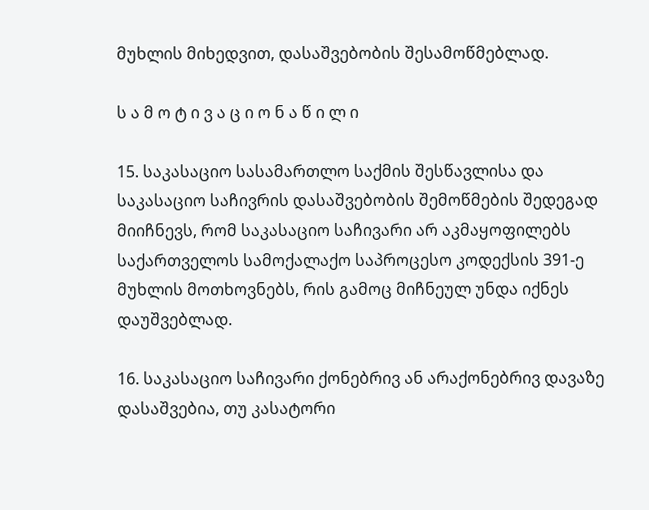მუხლის მიხედვით, დასაშვებობის შესამოწმებლად.

ს ა მ ო ტ ი ვ ა ც ი ო ნ ა წ ი ლ ი

15. საკასაციო სასამართლო საქმის შესწავლისა და საკასაციო საჩივრის დასაშვებობის შემოწმების შედეგად მიიჩნევს, რომ საკასაციო საჩივარი არ აკმაყოფილებს საქართველოს სამოქალაქო საპროცესო კოდექსის 391-ე მუხლის მოთხოვნებს, რის გამოც მიჩნეულ უნდა იქნეს დაუშვებლად.

16. საკასაციო საჩივარი ქონებრივ ან არაქონებრივ დავაზე დასაშვებია, თუ კასატორი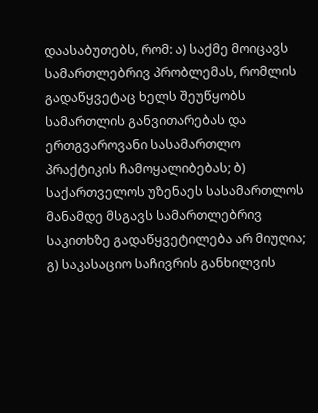დაასაბუთებს, რომ: ა) საქმე მოიცავს სამართლებრივ პრობლემას, რომლის გადაწყვეტაც ხელს შეუწყობს სამართლის განვითარებას და ერთგვაროვანი სასამართლო პრაქტიკის ჩამოყალიბებას; ბ) საქართველოს უზენაეს სასამართლოს მანამდე მსგავს სამართლებრივ საკითხზე გადაწყვეტილება არ მიუღია; გ) საკასაციო საჩივრის განხილვის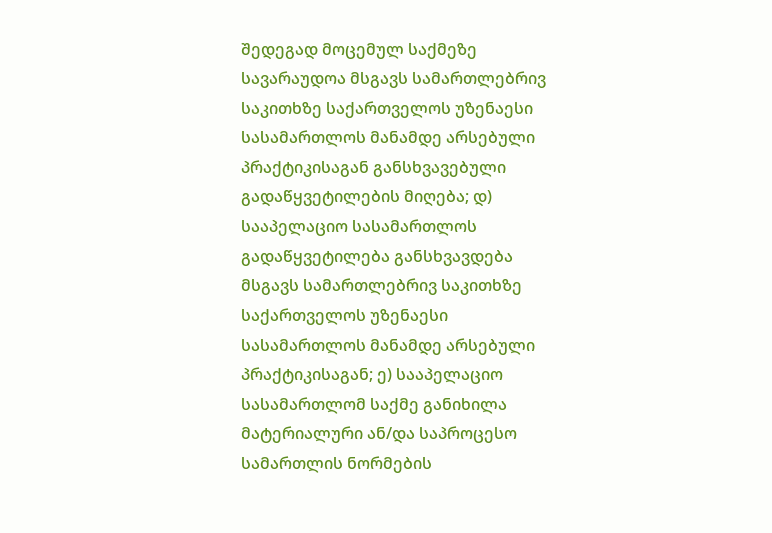შედეგად მოცემულ საქმეზე სავარაუდოა მსგავს სამართლებრივ საკითხზე საქართველოს უზენაესი სასამართლოს მანამდე არსებული პრაქტიკისაგან განსხვავებული გადაწყვეტილების მიღება; დ) სააპელაციო სასამართლოს გადაწყვეტილება განსხვავდება მსგავს სამართლებრივ საკითხზე საქართველოს უზენაესი სასამართლოს მანამდე არსებული პრაქტიკისაგან; ე) სააპელაციო სასამართლომ საქმე განიხილა მატერიალური ან/და საპროცესო სამართლის ნორმების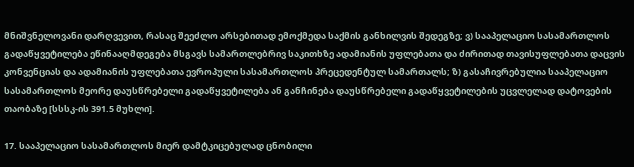მნიშვნელოვანი დარღვევით, რასაც შეეძლო არსებითად ემოქმედა საქმის განხილვის შედეგზე; ვ) სააპელაციო სასამართლოს გადაწყვეტილება ეწინააღმდეგება მსგავს სამართლებრივ საკითხზე ადამიანის უფლებათა და ძირითად თავისუფლებათა დაცვის კონვენციას და ადამიანის უფლებათა ევროპული სასამართლოს პრეცედენტულ სამართალს; ზ) გასაჩივრებულია სააპელაციო სასამართლოს მეორე დაუსწრებელი გადაწყვეტილება ან განჩინება დაუსწრებელი გადაწყვეტილების უცვლელად დატოვების თაობაზე [სსსკ-ის 391.5 მუხლი].

17. სააპელაციო სასამართლოს მიერ დამტკიცებულად ცნობილი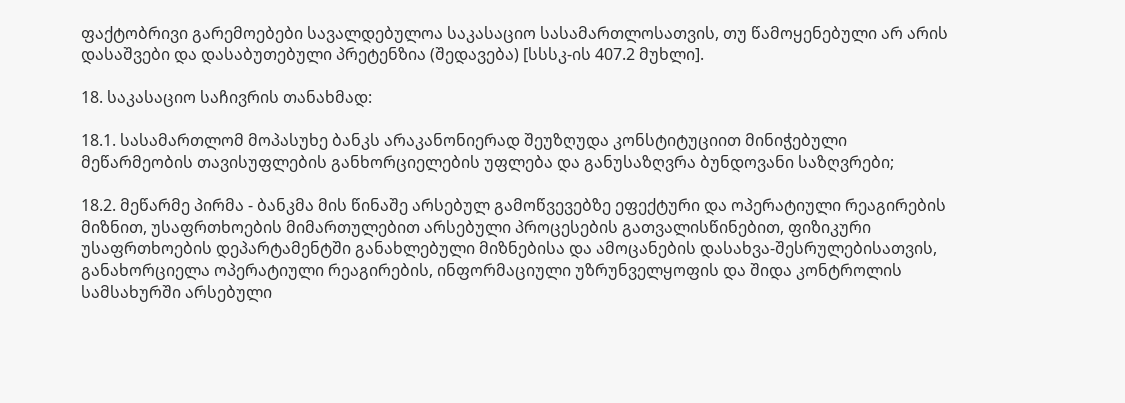ფაქტობრივი გარემოებები სავალდებულოა საკასაციო სასამართლოსათვის, თუ წამოყენებული არ არის დასაშვები და დასაბუთებული პრეტენზია (შედავება) [სსსკ-ის 407.2 მუხლი].

18. საკასაციო საჩივრის თანახმად:

18.1. სასამართლომ მოპასუხე ბანკს არაკანონიერად შეუზღუდა კონსტიტუციით მინიჭებული მეწარმეობის თავისუფლების განხორციელების უფლება და განუსაზღვრა ბუნდოვანი საზღვრები;

18.2. მეწარმე პირმა - ბანკმა მის წინაშე არსებულ გამოწვევებზე ეფექტური და ოპერატიული რეაგირების მიზნით, უსაფრთხოების მიმართულებით არსებული პროცესების გათვალისწინებით, ფიზიკური უსაფრთხოების დეპარტამენტში განახლებული მიზნებისა და ამოცანების დასახვა-შესრულებისათვის, განახორციელა ოპერატიული რეაგირების, ინფორმაციული უზრუნველყოფის და შიდა კონტროლის სამსახურში არსებული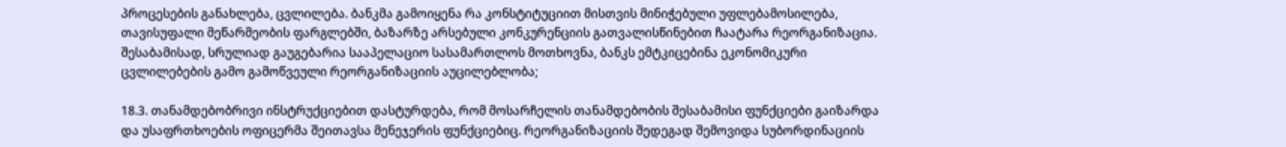პროცესების განახლება, ცვლილება. ბანკმა გამოიყენა რა კონსტიტუციით მისთვის მინიჭებული უფლებამოსილება, თავისუფალი მეწარმეობის ფარგლებში, ბაზარზე არსებული კონკურენციის გათვალისწინებით ჩაატარა რეორგანიზაცია. შესაბამისად, სრულიად გაუგებარია სააპელაციო სასამართლოს მოთხოვნა, ბანკს ემტკიცებინა ეკონომიკური ცვლილებების გამო გამოწვეული რეორგანიზაციის აუცილებლობა;

18.3. თანამდებობრივი ინსტრუქციებით დასტურდება, რომ მოსარჩელის თანამდებობის შესაბამისი ფუნქციები გაიზარდა და უსაფრთხოების ოფიცერმა შეითავსა მენეჯერის ფუნქციებიც. რეორგანიზაციის შედეგად შემოვიდა სუბორდინაციის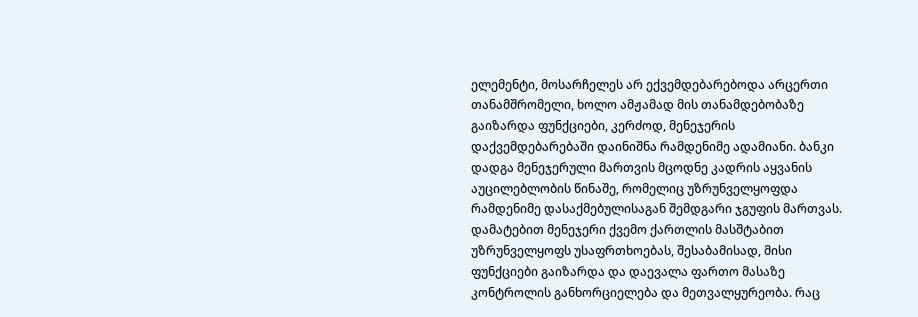ელემენტი, მოსარჩელეს არ ექვემდებარებოდა არცერთი თანამშრომელი, ხოლო ამჟამად მის თანამდებობაზე გაიზარდა ფუნქციები, კერძოდ, მენეჯერის დაქვემდებარებაში დაინიშნა რამდენიმე ადამიანი. ბანკი დადგა მენეჯერული მართვის მცოდნე კადრის აყვანის აუცილებლობის წინაშე, რომელიც უზრუნველყოფდა რამდენიმე დასაქმებულისაგან შემდგარი ჯგუფის მართვას. დამატებით მენეჯერი ქვემო ქართლის მასშტაბით უზრუნველყოფს უსაფრთხოებას, შესაბამისად, მისი ფუნქციები გაიზარდა და დაევალა ფართო მასაზე კონტროლის განხორციელება და მეთვალყურეობა. რაც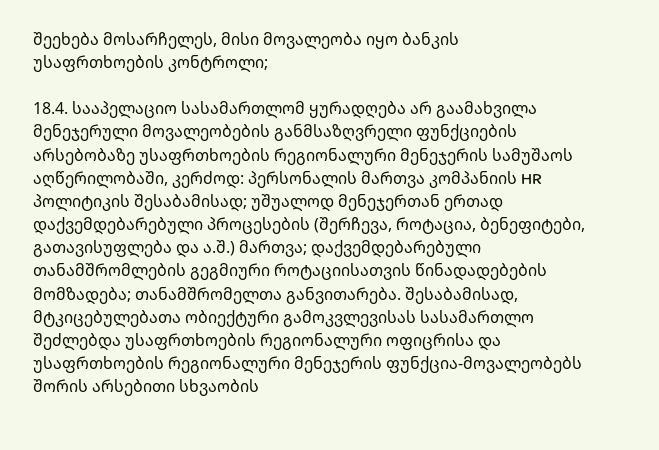შეეხება მოსარჩელეს, მისი მოვალეობა იყო ბანკის უსაფრთხოების კონტროლი;

18.4. სააპელაციო სასამართლომ ყურადღება არ გაამახვილა მენეჯერული მოვალეობების განმსაზღვრელი ფუნქციების არსებობაზე უსაფრთხოების რეგიონალური მენეჯერის სამუშაოს აღწერილობაში, კერძოდ: პერსონალის მართვა კომპანიის HR პოლიტიკის შესაბამისად; უშუალოდ მენეჯერთან ერთად დაქვემდებარებული პროცესების (შერჩევა, როტაცია, ბენეფიტები, გათავისუფლება და ა.შ.) მართვა; დაქვემდებარებული თანამშრომლების გეგმიური როტაციისათვის წინადადებების მომზადება; თანამშრომელთა განვითარება. შესაბამისად, მტკიცებულებათა ობიექტური გამოკვლევისას სასამართლო შეძლებდა უსაფრთხოების რეგიონალური ოფიცრისა და უსაფრთხოების რეგიონალური მენეჯერის ფუნქცია-მოვალეობებს შორის არსებითი სხვაობის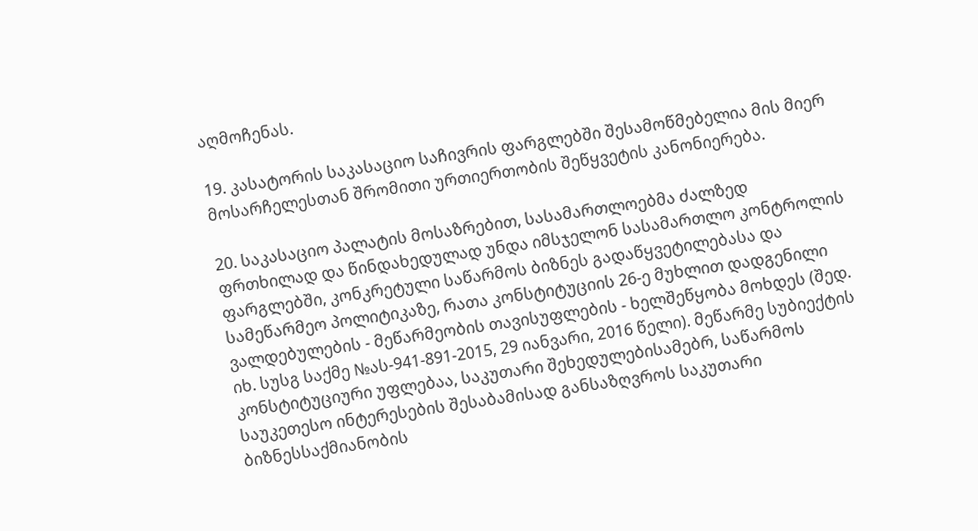აღმოჩენას.

19. კასატორის საკასაციო საჩივრის ფარგლებში შესამოწმებელია მის მიერ მოსარჩელესთან შრომითი ურთიერთობის შეწყვეტის კანონიერება.

20. საკასაციო პალატის მოსაზრებით, სასამართლოებმა ძალზედ ფრთხილად და წინდახედულად უნდა იმსჯელონ სასამართლო კონტროლის ფარგლებში, კონკრეტული საწარმოს ბიზნეს გადაწყვეტილებასა და სამეწარმეო პოლიტიკაზე, რათა კონსტიტუციის 26-ე მუხლით დადგენილი ვალდებულების - მეწარმეობის თავისუფლების - ხელშეწყობა მოხდეს (შედ. იხ. სუსგ საქმე №ას-941-891-2015, 29 იანვარი, 2016 წელი). მეწარმე სუბიექტის კონსტიტუციური უფლებაა, საკუთარი შეხედულებისამებრ, საწარმოს საუკეთესო ინტერესების შესაბამისად განსაზღვროს საკუთარი ბიზნესსაქმიანობის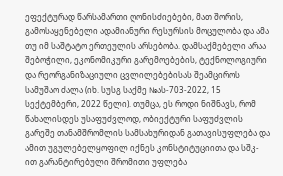ეფექტურად წარსამართი ღონისძიებები, მათ შორის, გამოსაყენებელი ადამიანური რესურსის მოცულობა და ამა თუ იმ საშტატო ერთეულის არსებობა. დამსაქმებელი არაა შებოჭილი, ეკონომიკური გარემოებების, ტექნოლოგიური და რეორგანიზაციული ცვლილებებისას შეამციროს სამუშაო ძალა (იხ. სუსგ საქმე №ას-703-2022, 15 სექტემბერი, 2022 წელი). თუმცა, ეს როდი ნიშნავს, რომ წახალისდეს უსაფუძვლოდ, ობიექტური საფუძვლის გარეშე თანამშრომლის სამსახურიდან გათავისუფლება და ამით უგულებელყოფილ იქნეს კონსტიტუციითა და სშკ-ით გარანტირებული შრომითი უფლება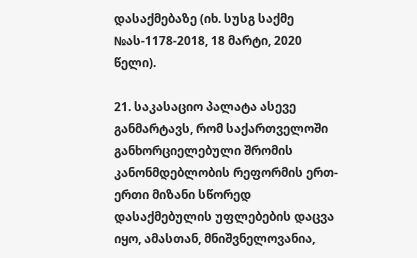დასაქმებაზე (იხ. სუსგ საქმე №ას-1178-2018, 18 მარტი, 2020 წელი).

21. საკასაციო პალატა ასევე განმარტავს, რომ საქართველოში განხორციელებული შრომის კანონმდებლობის რეფორმის ერთ-ერთი მიზანი სწორედ დასაქმებულის უფლებების დაცვა იყო, ამასთან, მნიშვნელოვანია,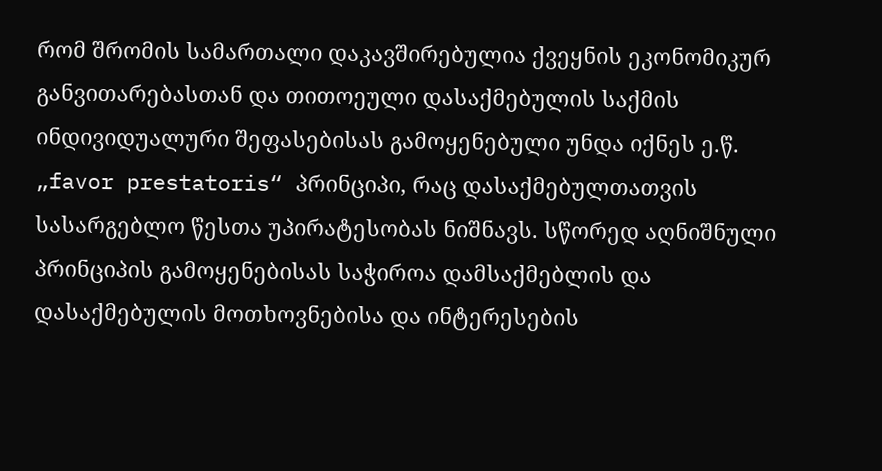რომ შრომის სამართალი დაკავშირებულია ქვეყნის ეკონომიკურ განვითარებასთან და თითოეული დასაქმებულის საქმის ინდივიდუალური შეფასებისას გამოყენებული უნდა იქნეს ე.წ. „favor prestatoris“ პრინციპი, რაც დასაქმებულთათვის სასარგებლო წესთა უპირატესობას ნიშნავს. სწორედ აღნიშნული პრინციპის გამოყენებისას საჭიროა დამსაქმებლის და დასაქმებულის მოთხოვნებისა და ინტერესების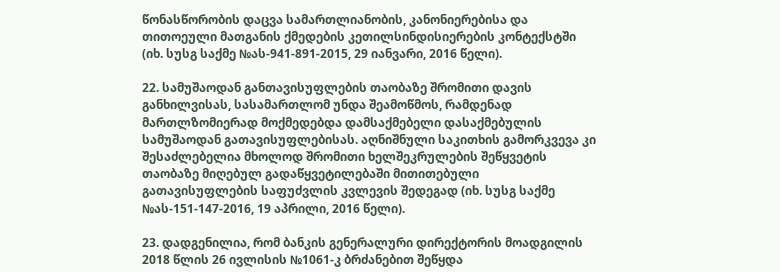წონასწორობის დაცვა სამართლიანობის, კანონიერებისა და თითოეული მათგანის ქმედების კეთილსინდისიერების კონტექსტში (იხ. სუსგ საქმე №ას-941-891-2015, 29 იანვარი, 2016 წელი).

22. სამუშაოდან განთავისუფლების თაობაზე შრომითი დავის განხილვისას, სასამართლომ უნდა შეამოწმოს, რამდენად მართლზომიერად მოქმედებდა დამსაქმებელი დასაქმებულის სამუშაოდან გათავისუფლებისას. აღნიშნული საკითხის გამორკვევა კი შესაძლებელია მხოლოდ შრომითი ხელშეკრულების შეწყვეტის თაობაზე მიღებულ გადაწყვეტილებაში მითითებული გათავისუფლების საფუძვლის კვლევის შედეგად (იხ. სუსგ საქმე №ას-151-147-2016, 19 აპრილი, 2016 წელი).

23. დადგენილია, რომ ბანკის გენერალური დირექტორის მოადგილის 2018 წლის 26 ივლისის №1061-კ ბრძანებით შეწყდა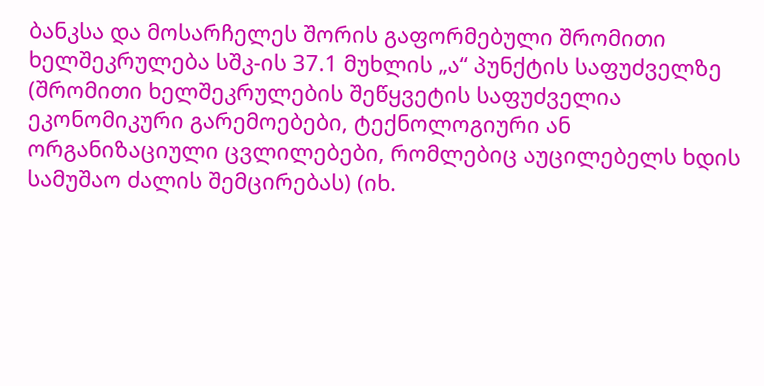ბანკსა და მოსარჩელეს შორის გაფორმებული შრომითი ხელშეკრულება სშკ-ის 37.1 მუხლის „ა“ პუნქტის საფუძველზე (შრომითი ხელშეკრულების შეწყვეტის საფუძველია ეკონომიკური გარემოებები, ტექნოლოგიური ან ორგანიზაციული ცვლილებები, რომლებიც აუცილებელს ხდის სამუშაო ძალის შემცირებას) (იხ.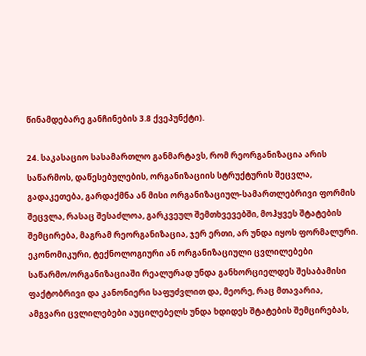წინამდებარე განჩინების 3.8 ქვეპუნქტი).

24. საკასაციო სასამართლო განმარტავს, რომ რეორგანიზაცია არის საწარმოს, დაწესებულების, ორგანიზაციის სტრუქტურის შეცვლა, გადაკეთება, გარდაქმნა ან მისი ორგანიზაციულ-სამართლებრივი ფორმის შეცვლა, რასაც შესაძლოა, გარკვეულ შემთხვევებში, მოჰყვეს შტატების შემცირება, მაგრამ რეორგანიზაცია, ჯერ ერთი, არ უნდა იყოს ფორმალური. ეკონომიკური, ტექნოლოგიური ან ორგანიზაციული ცვლილებები საწარმო/ორგანიზაციაში რეალურად უნდა განხორციელდეს შესაბამისი ფაქტობრივი და კანონიერი საფუძვლით და, მეორე, რაც მთავარია, ამგვარი ცვლილებები აუცილებელს უნდა ხდიდეს შტატების შემცირებას,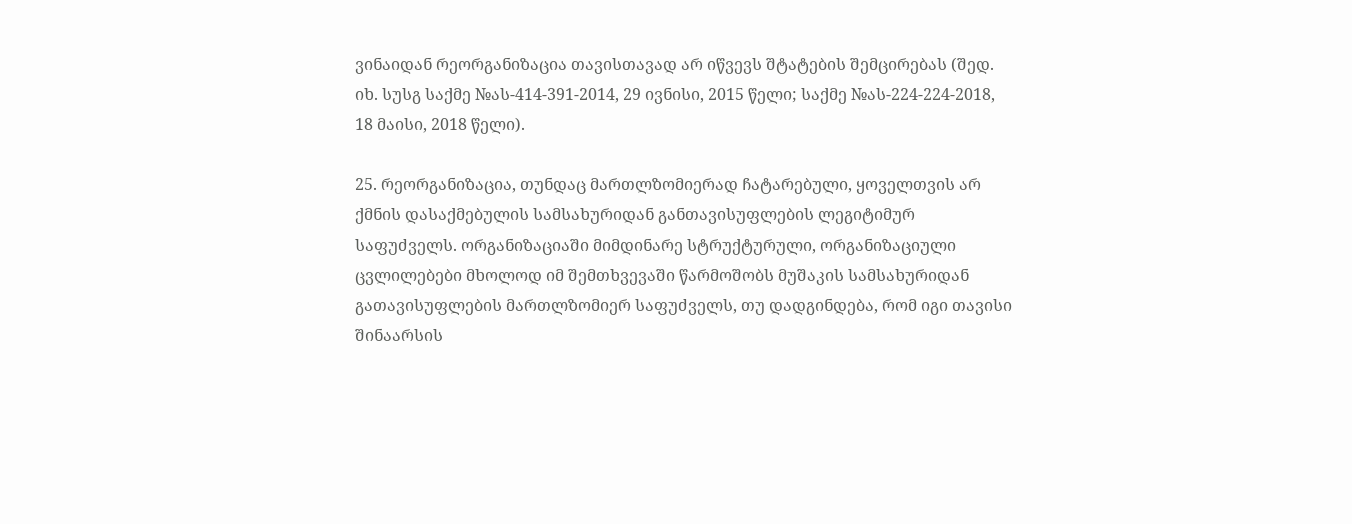ვინაიდან რეორგანიზაცია თავისთავად არ იწვევს შტატების შემცირებას (შედ. იხ. სუსგ საქმე №ას-414-391-2014, 29 ივნისი, 2015 წელი; საქმე №ას-224-224-2018, 18 მაისი, 2018 წელი).

25. რეორგანიზაცია, თუნდაც მართლზომიერად ჩატარებული, ყოველთვის არ ქმნის დასაქმებულის სამსახურიდან განთავისუფლების ლეგიტიმურ საფუძველს. ორგანიზაციაში მიმდინარე სტრუქტურული, ორგანიზაციული ცვლილებები მხოლოდ იმ შემთხვევაში წარმოშობს მუშაკის სამსახურიდან გათავისუფლების მართლზომიერ საფუძველს, თუ დადგინდება, რომ იგი თავისი შინაარსის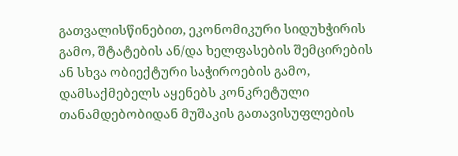გათვალისწინებით, ეკონომიკური სიდუხჭირის გამო, შტატების ან/და ხელფასების შემცირების ან სხვა ობიექტური საჭიროების გამო, დამსაქმებელს აყენებს კონკრეტული თანამდებობიდან მუშაკის გათავისუფლების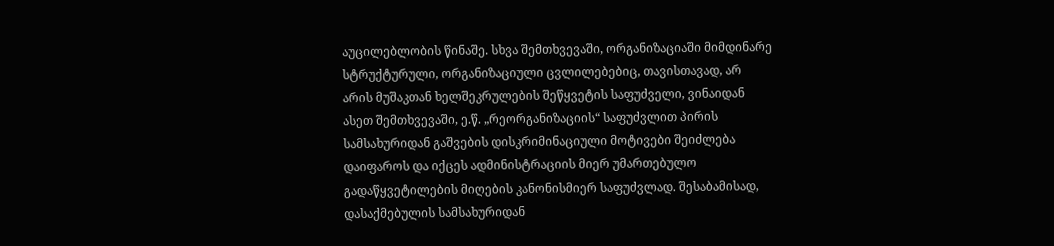აუცილებლობის წინაშე. სხვა შემთხვევაში, ორგანიზაციაში მიმდინარე სტრუქტურული, ორგანიზაციული ცვლილებებიც, თავისთავად, არ არის მუშაკთან ხელშეკრულების შეწყვეტის საფუძველი, ვინაიდან ასეთ შემთხვევაში, ე.წ. „რეორგანიზაციის“ საფუძვლით პირის სამსახურიდან გაშვების დისკრიმინაციული მოტივები შეიძლება დაიფაროს და იქცეს ადმინისტრაციის მიერ უმართებულო გადაწყვეტილების მიღების კანონისმიერ საფუძვლად. შესაბამისად, დასაქმებულის სამსახურიდან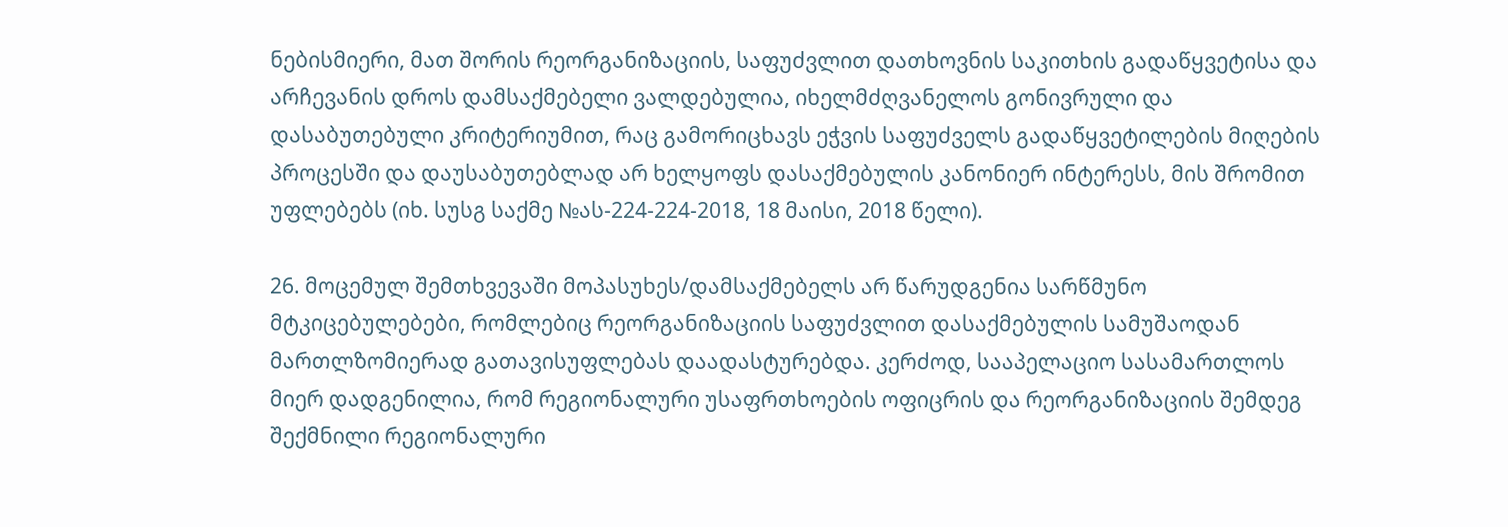ნებისმიერი, მათ შორის რეორგანიზაციის, საფუძვლით დათხოვნის საკითხის გადაწყვეტისა და არჩევანის დროს დამსაქმებელი ვალდებულია, იხელმძღვანელოს გონივრული და დასაბუთებული კრიტერიუმით, რაც გამორიცხავს ეჭვის საფუძველს გადაწყვეტილების მიღების პროცესში და დაუსაბუთებლად არ ხელყოფს დასაქმებულის კანონიერ ინტერესს, მის შრომით უფლებებს (იხ. სუსგ საქმე №ას-224-224-2018, 18 მაისი, 2018 წელი).

26. მოცემულ შემთხვევაში მოპასუხეს/დამსაქმებელს არ წარუდგენია სარწმუნო მტკიცებულებები, რომლებიც რეორგანიზაციის საფუძვლით დასაქმებულის სამუშაოდან მართლზომიერად გათავისუფლებას დაადასტურებდა. კერძოდ, სააპელაციო სასამართლოს მიერ დადგენილია, რომ რეგიონალური უსაფრთხოების ოფიცრის და რეორგანიზაციის შემდეგ შექმნილი რეგიონალური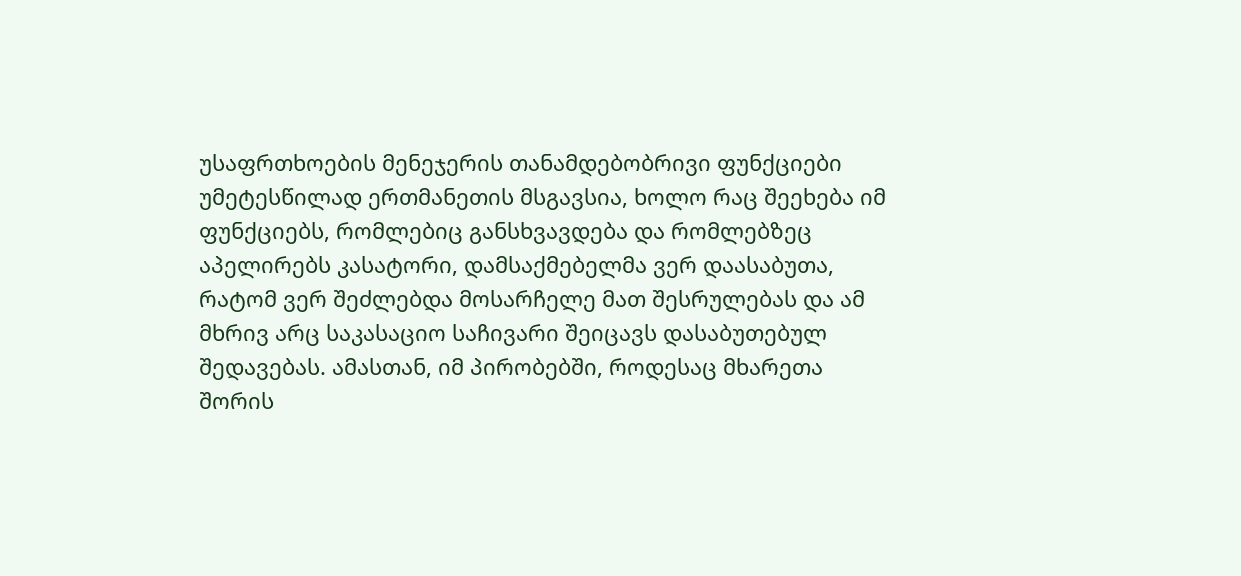უსაფრთხოების მენეჯერის თანამდებობრივი ფუნქციები უმეტესწილად ერთმანეთის მსგავსია, ხოლო რაც შეეხება იმ ფუნქციებს, რომლებიც განსხვავდება და რომლებზეც აპელირებს კასატორი, დამსაქმებელმა ვერ დაასაბუთა, რატომ ვერ შეძლებდა მოსარჩელე მათ შესრულებას და ამ მხრივ არც საკასაციო საჩივარი შეიცავს დასაბუთებულ შედავებას. ამასთან, იმ პირობებში, როდესაც მხარეთა შორის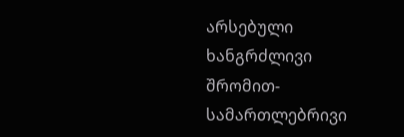არსებული ხანგრძლივი შრომით-სამართლებრივი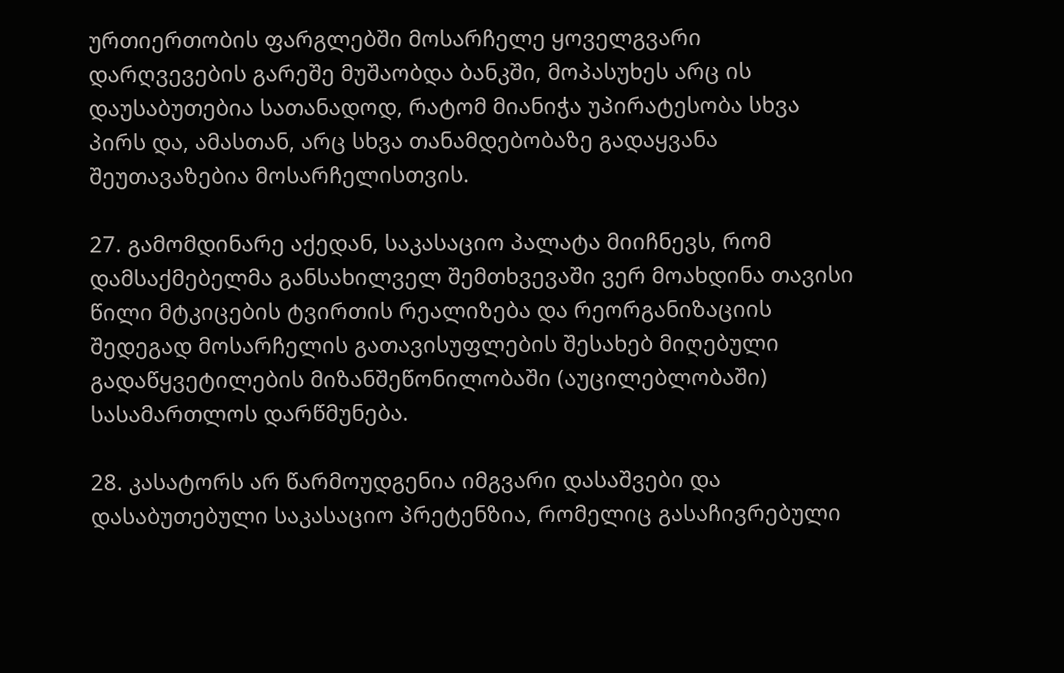ურთიერთობის ფარგლებში მოსარჩელე ყოველგვარი დარღვევების გარეშე მუშაობდა ბანკში, მოპასუხეს არც ის დაუსაბუთებია სათანადოდ, რატომ მიანიჭა უპირატესობა სხვა პირს და, ამასთან, არც სხვა თანამდებობაზე გადაყვანა შეუთავაზებია მოსარჩელისთვის.

27. გამომდინარე აქედან, საკასაციო პალატა მიიჩნევს, რომ დამსაქმებელმა განსახილველ შემთხვევაში ვერ მოახდინა თავისი წილი მტკიცების ტვირთის რეალიზება და რეორგანიზაციის შედეგად მოსარჩელის გათავისუფლების შესახებ მიღებული გადაწყვეტილების მიზანშეწონილობაში (აუცილებლობაში) სასამართლოს დარწმუნება.

28. კასატორს არ წარმოუდგენია იმგვარი დასაშვები და დასაბუთებული საკასაციო პრეტენზია, რომელიც გასაჩივრებული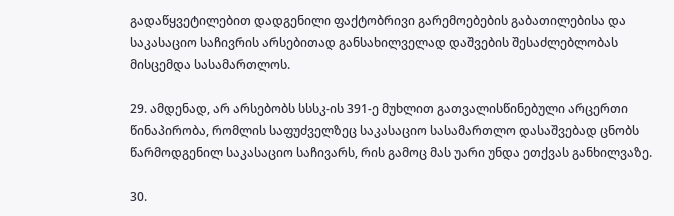გადაწყვეტილებით დადგენილი ფაქტობრივი გარემოებების გაბათილებისა და საკასაციო საჩივრის არსებითად განსახილველად დაშვების შესაძლებლობას მისცემდა სასამართლოს.

29. ამდენად, არ არსებობს სსსკ-ის 391-ე მუხლით გათვალისწინებული არცერთი წინაპირობა, რომლის საფუძველზეც საკასაციო სასამართლო დასაშვებად ცნობს წარმოდგენილ საკასაციო საჩივარს, რის გამოც მას უარი უნდა ეთქვას განხილვაზე.

30.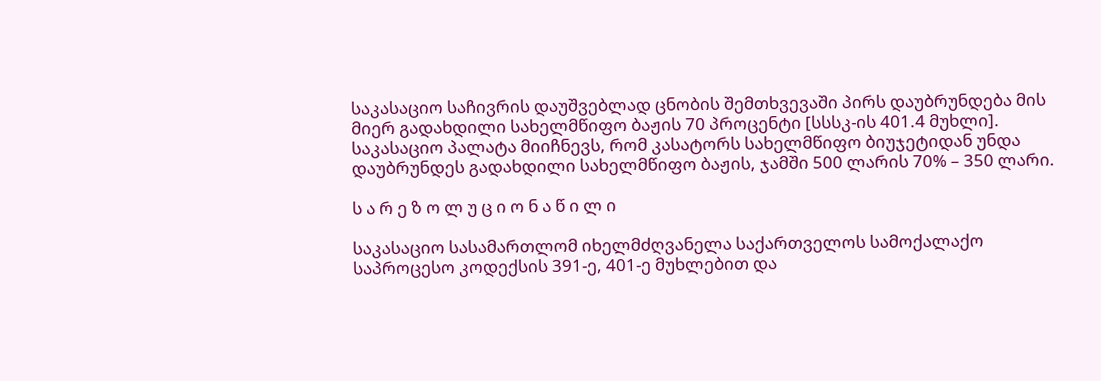საკასაციო საჩივრის დაუშვებლად ცნობის შემთხვევაში პირს დაუბრუნდება მის მიერ გადახდილი სახელმწიფო ბაჟის 70 პროცენტი [სსსკ-ის 401.4 მუხლი]. საკასაციო პალატა მიიჩნევს, რომ კასატორს სახელმწიფო ბიუჯეტიდან უნდა დაუბრუნდეს გადახდილი სახელმწიფო ბაჟის, ჯამში 500 ლარის 70% – 350 ლარი.

ს ა რ ე ზ ო ლ უ ც ი ო ნ ა წ ი ლ ი

საკასაციო სასამართლომ იხელმძღვანელა საქართველოს სამოქალაქო საპროცესო კოდექსის 391-ე, 401-ე მუხლებით და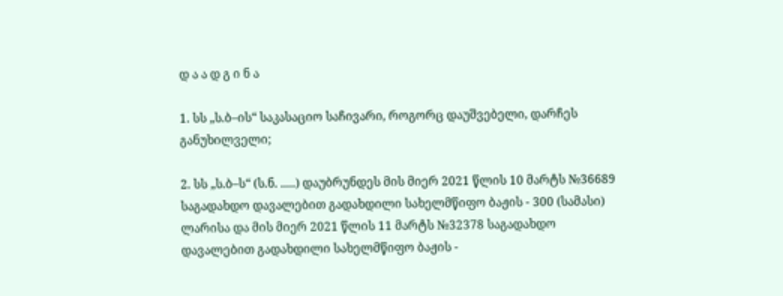დ ა ა დ გ ი ნ ა

1. სს „ს.ბ–ის“ საკასაციო საჩივარი, როგორც დაუშვებელი, დარჩეს განუხილველი;

2. სს „ს.ბ–ს“ (ს.ნ. .....) დაუბრუნდეს მის მიერ 2021 წლის 10 მარტს №36689 საგადახდო დავალებით გადახდილი სახელმწიფო ბაჟის - 300 (სამასი) ლარისა და მის მიერ 2021 წლის 11 მარტს №32378 საგადახდო დავალებით გადახდილი სახელმწიფო ბაჟის -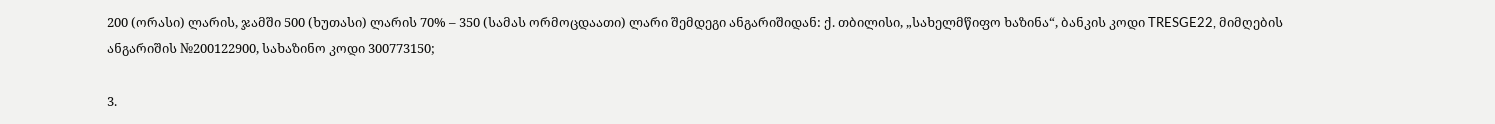200 (ორასი) ლარის, ჯამში 500 (ხუთასი) ლარის 70% – 350 (სამას ორმოცდაათი) ლარი შემდეგი ანგარიშიდან: ქ. თბილისი, „სახელმწიფო ხაზინა“, ბანკის კოდი TRESGE22, მიმღების ანგარიშის №200122900, სახაზინო კოდი 300773150;

3.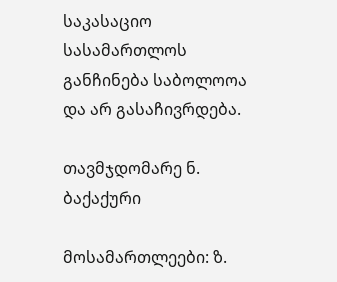საკასაციო სასამართლოს განჩინება საბოლოოა და არ გასაჩივრდება.

თავმჯდომარე ნ. ბაქაქური

მოსამართლეები: ზ.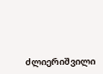ძლიერიშვილი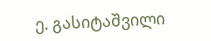ე. გასიტაშვილი